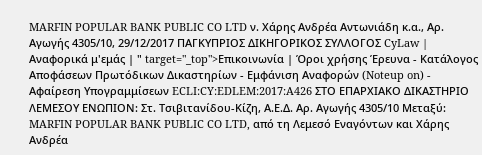MARFIN POPULAR BANK PUBLIC CO LTD ν. Χάρης Ανδρέα Αντωνιάδη κ.α., Αρ. Αγωγής 4305/10, 29/12/2017 ΠΑΓΚΥΠΡΙΟΣ ΔΙΚΗΓΟΡΙΚΟΣ ΣΥΛΛΟΓΟΣ CyLaw | Αναφορικά μ'εμάς | " target="_top">Επικοινωνία | Όροι χρήσης Έρευνα - Κατάλογος Αποφάσεων Πρωτόδικων Δικαστηρίων - Εμφάνιση Αναφορών (Noteup on) - Αφαίρεση Υπογραμμίσεων ECLI:CY:EDLEM:2017:A426 ΣΤΟ ΕΠΑΡΧΙΑΚΟ ΔΙΚΑΣΤΗΡΙΟ ΛΕΜΕΣΟΥ ΕΝΩΠΙΟΝ: Στ. Τσιβιτανίδου-Κίζη, Α.Ε.Δ. Αρ. Αγωγής 4305/10 Μεταξύ: MARFIN POPULAR BANK PUBLIC CO LTD, από τη Λεμεσό Εναγόντων και Χάρης Ανδρέα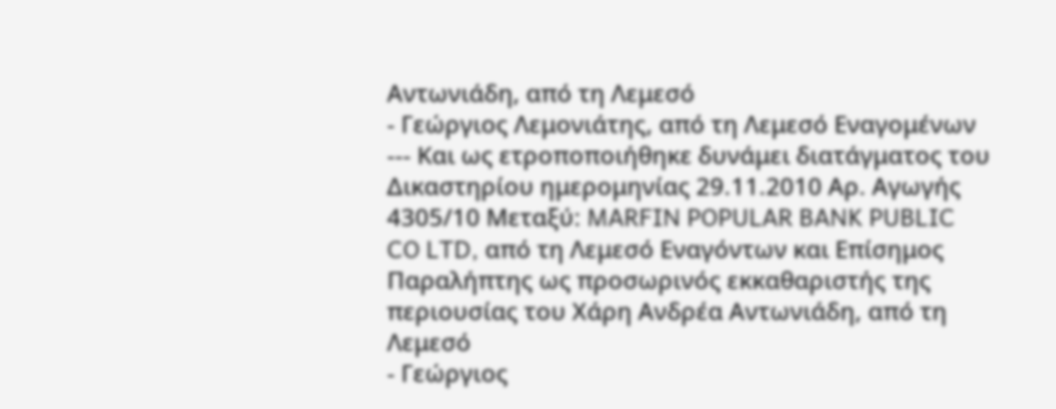Αντωνιάδη, από τη Λεμεσό
- Γεώργιος Λεμονιάτης, από τη Λεμεσό Εναγομένων --- Και ως ετροποποιήθηκε δυνάμει διατάγματος του Δικαστηρίου ημερομηνίας 29.11.2010 Αρ. Αγωγής 4305/10 Μεταξύ: MARFIN POPULAR BANK PUBLIC CO LTD, από τη Λεμεσό Εναγόντων και Επίσημος Παραλήπτης ως προσωρινός εκκαθαριστής της περιουσίας του Χάρη Ανδρέα Αντωνιάδη, από τη Λεμεσό
- Γεώργιος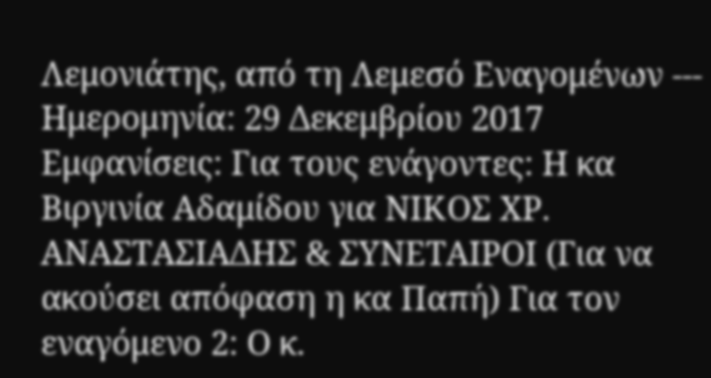Λεμονιάτης, από τη Λεμεσό Εναγομένων --- Ημερομηνία: 29 Δεκεμβρίου 2017 Εμφανίσεις: Για τους ενάγοντες: Η κα Βιργινία Αδαμίδου για ΝΙΚΟΣ ΧΡ. ΑΝΑΣΤΑΣΙΑΔΗΣ & ΣΥΝΕΤΑΙΡΟΙ (Για να ακούσει απόφαση η κα Παπή) Για τον εναγόμενο 2: Ο κ.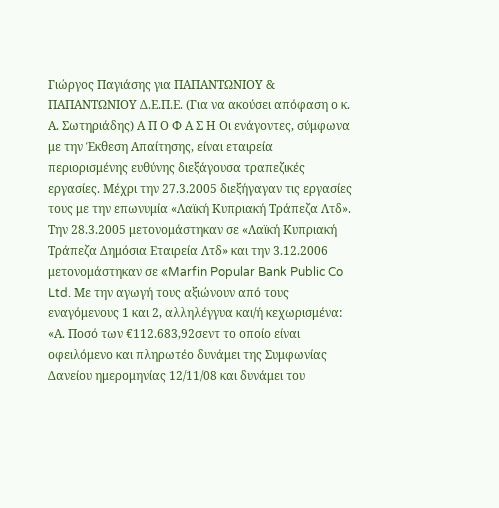Γιώργος Παγιάσης για ΠΑΠΑΝΤΩΝΙΟΥ & ΠΑΠΑΝΤΩΝΙΟΥ Δ.Ε.Π.Ε. (Για να ακούσει απόφαση ο κ. Α. Σωτηριάδης) Α Π Ο Φ Α Σ Η Οι ενάγοντες, σύμφωνα με την Έκθεση Απαίτησης, είναι εταιρεία περιορισμένης ευθύνης διεξάγουσα τραπεζικές εργασίες. Μέχρι την 27.3.2005 διεξήγαγαν τις εργασίες τους με την επωνυμία «Λαϊκή Κυπριακή Τράπεζα Λτδ». Την 28.3.2005 μετονομάστηκαν σε «Λαϊκή Κυπριακή Τράπεζα Δημόσια Εταιρεία Λτδ» και την 3.12.2006 μετονομάστηκαν σε «Marfin Popular Bank Public Co Ltd. Με την αγωγή τους αξιώνουν από τους εναγόμενους 1 και 2, αλληλέγγυα και/ή κεχωρισμένα: «Α. Ποσό των €112.683,92σεντ το οποίο είναι οφειλόμενο και πληρωτέο δυνάμει της Συμφωνίας Δανείου ημερομηνίας 12/11/08 και δυνάμει του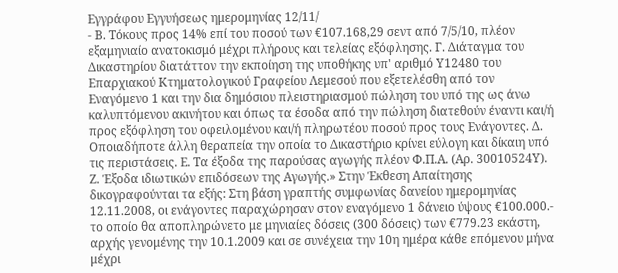Εγγράφου Εγγυήσεως ημερομηνίας 12/11/
- Β. Τόκους προς 14% επί του ποσού των €107.168,29 σεντ από 7/5/10, πλέον εξαμηνιαίο ανατοκισμό μέχρι πλήρους και τελείας εξόφλησης. Γ. Διάταγμα του Δικαστηρίου διατάττον την εκποίηση της υποθήκης υπ' αριθμό Υ12480 του Επαρχιακού Κτηματολογικού Γραφείου Λεμεσού που εξετελέσθη από τον Εναγόμενο 1 και την δια δημόσιου πλειστηριασμού πώληση του υπό της ως άνω καλυπτόμενου ακινήτου και όπως τα έσοδα από την πώληση διατεθούν έναντι και/ή προς εξόφληση του οφειλομένου και/ή πληρωτέου ποσού προς τους Ενάγοντες. Δ. Οποιαδήποτε άλλη θεραπεία την οποία το Δικαστήριο κρίνει εύλογη και δίκαιη υπό τις περιστάσεις. Ε. Τα έξοδα της παρούσας αγωγής πλέον Φ.Π.Α. (Αρ. 30010524Υ). Ζ. Έξοδα ιδιωτικών επιδόσεων της Αγωγής.» Στην Έκθεση Απαίτησης δικογραφούνται τα εξής: Στη βάση γραπτής συμφωνίας δανείου ημερομηνίας 12.11.2008, οι ενάγοντες παραχώρησαν στον εναγόμενο 1 δάνειο ύψους €100.000.- το οποίο θα αποπληρώνετο με μηνιαίες δόσεις (300 δόσεις) των €779.23 εκάστη, αρχής γενομένης την 10.1.2009 και σε συνέχεια την 10η ημέρα κάθε επόμενου μήνα μέχρι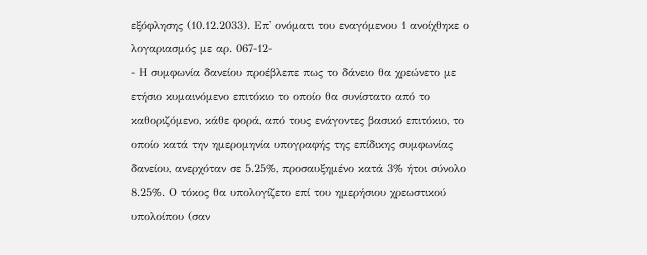εξόφλησης (10.12.2033). Επ' ονόματι του εναγόμενου 1 ανοίχθηκε ο λογαριασμός με αρ. 067-12-
- Η συμφωνία δανείου προέβλεπε πως το δάνειο θα χρεώνετο με ετήσιο κυμαινόμενο επιτόκιο το οποίο θα συνίστατο από το καθοριζόμενο, κάθε φορά, από τους ενάγοντες βασικό επιτόκιο, το οποίο κατά την ημερομηνία υπογραφής της επίδικης συμφωνίας δανείου, ανερχόταν σε 5.25%, προσαυξημένο κατά 3% ήτοι σύνολο 8.25%. Ο τόκος θα υπολογίζετο επί του ημερήσιου χρεωστικού υπολοίπου (σαν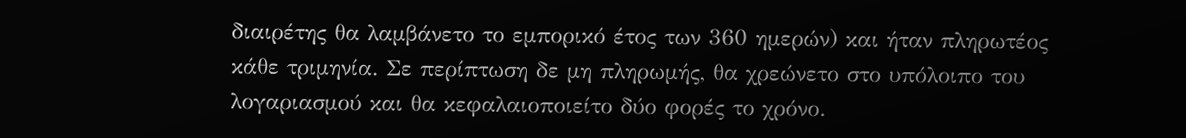διαιρέτης θα λαμβάνετο το εμπορικό έτος των 360 ημερών) και ήταν πληρωτέος κάθε τριμηνία. Σε περίπτωση δε μη πληρωμής, θα χρεώνετο στο υπόλοιπο του λογαριασμού και θα κεφαλαιοποιείτο δύο φορές το χρόνο.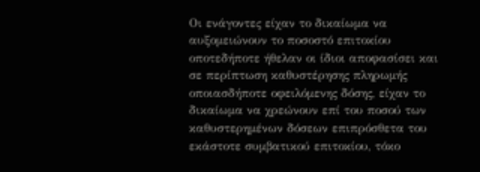Οι ενάγοντες είχαν το δικαίωμα να αυξομειώνουν το ποσοστό επιτοκίου οποτεδήποτε ήθελαν οι ίδιοι αποφασίσει και σε περίπτωση καθυστέρησης πληρωμής οποιασδήποτε οφειλόμενης δόσης, είχαν το δικαίωμα να χρεώνουν επί του ποσού των καθυστερημένων δόσεων επιπρόσθετα του εκάστοτε συμβατικού επιτοκίου, τόκο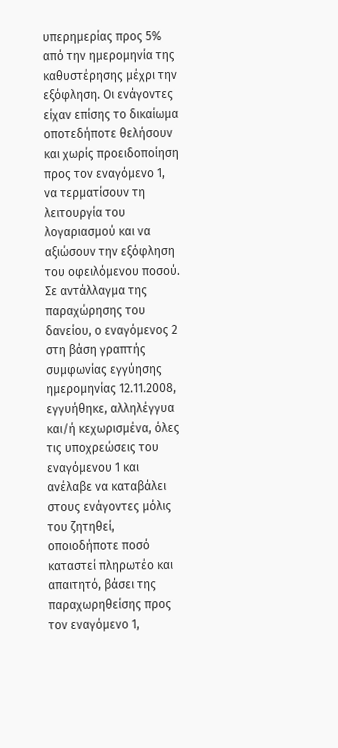υπερημερίας προς 5% από την ημερομηνία της καθυστέρησης μέχρι την εξόφληση. Οι ενάγοντες είχαν επίσης το δικαίωμα οποτεδήποτε θελήσουν και χωρίς προειδοποίηση προς τον εναγόμενο 1, να τερματίσουν τη λειτουργία του λογαριασμού και να αξιώσουν την εξόφληση του οφειλόμενου ποσού. Σε αντάλλαγμα της παραχώρησης του δανείου, ο εναγόμενος 2 στη βάση γραπτής συμφωνίας εγγύησης ημερομηνίας 12.11.2008, εγγυήθηκε, αλληλέγγυα και/ή κεχωρισμένα, όλες τις υποχρεώσεις του εναγόμενου 1 και ανέλαβε να καταβάλει στους ενάγοντες μόλις του ζητηθεί, οποιοδήποτε ποσό καταστεί πληρωτέο και απαιτητό, βάσει της παραχωρηθείσης προς τον εναγόμενο 1,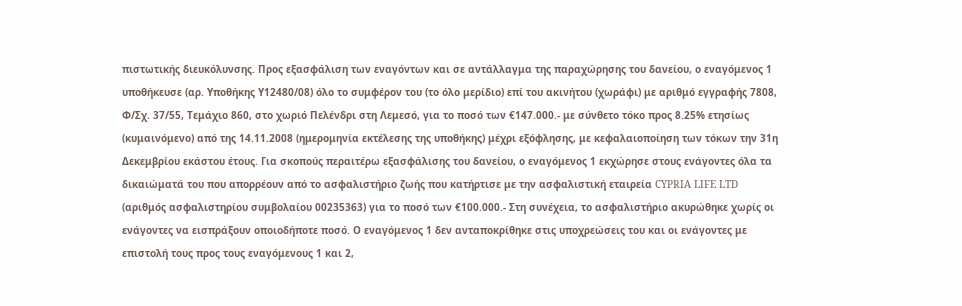πιστωτικής διευκόλυνσης. Προς εξασφάλιση των εναγόντων και σε αντάλλαγμα της παραχώρησης του δανείου, ο εναγόμενος 1 υποθήκευσε (αρ. Υποθήκης Υ12480/08) όλο το συμφέρον του (το όλο μερίδιο) επί του ακινήτου (χωράφι) με αριθμό εγγραφής 7808, Φ/Σχ. 37/55, Τεμάχιο 860, στο χωριό Πελένδρι στη Λεμεσό, για το ποσό των €147.000.- με σύνθετο τόκο προς 8.25% ετησίως (κυμαινόμενο) από της 14.11.2008 (ημερομηνία εκτέλεσης της υποθήκης) μέχρι εξόφλησης, με κεφαλαιοποίηση των τόκων την 31η Δεκεμβρίου εκάστου έτους. Για σκοπούς περαιτέρω εξασφάλισης του δανείου, ο εναγόμενος 1 εκχώρησε στους ενάγοντες όλα τα δικαιώματά του που απορρέουν από το ασφαλιστήριο ζωής που κατήρτισε με την ασφαλιστική εταιρεία CYPRIA LIFE LTD (αριθμός ασφαλιστηρίου συμβολαίου 00235363) για το ποσό των €100.000.- Στη συνέχεια, το ασφαλιστήριο ακυρώθηκε χωρίς οι ενάγοντες να εισπράξουν οποιοδήποτε ποσό. Ο εναγόμενος 1 δεν ανταποκρίθηκε στις υποχρεώσεις του και οι ενάγοντες με επιστολή τους προς τους εναγόμενους 1 και 2,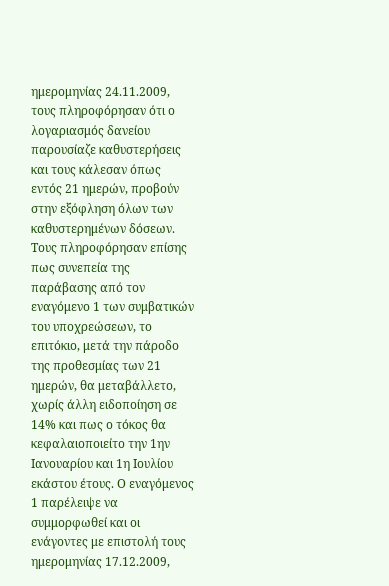ημερομηνίας 24.11.2009, τους πληροφόρησαν ότι ο λογαριασμός δανείου παρουσίαζε καθυστερήσεις και τους κάλεσαν όπως εντός 21 ημερών, προβούν στην εξόφληση όλων των καθυστερημένων δόσεων. Τους πληροφόρησαν επίσης πως συνεπεία της παράβασης από τον εναγόμενο 1 των συμβατικών του υποχρεώσεων, το επιτόκιο, μετά την πάροδο της προθεσμίας των 21 ημερών, θα μεταβάλλετο, χωρίς άλλη ειδοποίηση σε 14% και πως ο τόκος θα κεφαλαιοποιείτο την 1ην Ιανουαρίου και 1η Ιουλίου εκάστου έτους. Ο εναγόμενος 1 παρέλειψε να συμμορφωθεί και οι ενάγοντες με επιστολή τους ημερομηνίας 17.12.2009,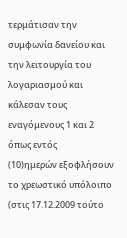τερμάτισαν την συμφωνία δανείου και την λειτουργία του λογαριασμού και κάλεσαν τους εναγόμενους 1 και 2 όπως εντός
(10)ημερών εξοφλήσουν το χρεωστικό υπόλοιπο (στις 17.12.2009 τούτο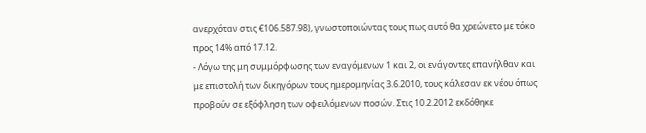ανερχόταν στις €106.587.98), γνωστοποιώντας τους πως αυτό θα χρεώνετο με τόκο προς 14% από 17.12.
- Λόγω της μη συμμόρφωσης των εναγόμενων 1 και 2, οι ενάγοντες επανήλθαν και με επιστολή των δικηγόρων τους ημερομηνίας 3.6.2010, τους κάλεσαν εκ νέου όπως προβούν σε εξόφληση των οφειλόμενων ποσών. Στις 10.2.2012 εκδόθηκε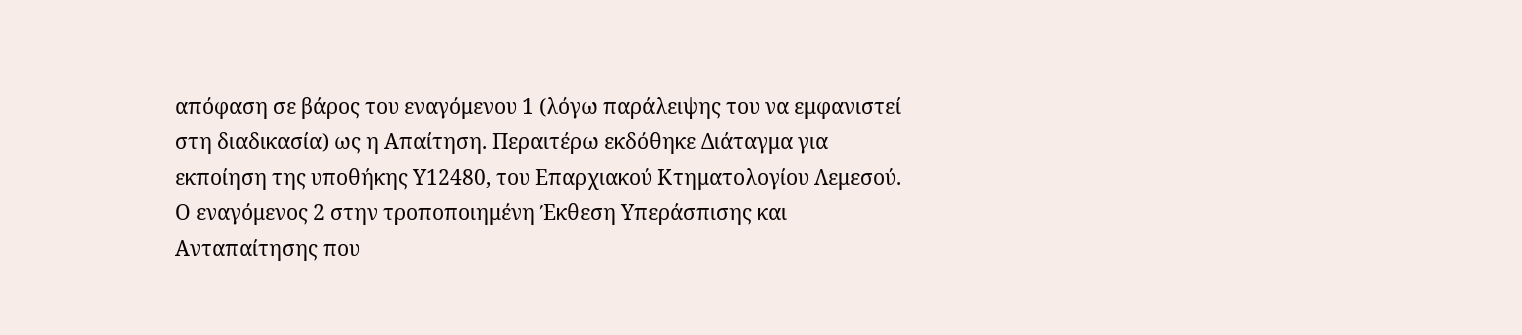απόφαση σε βάρος του εναγόμενου 1 (λόγω παράλειψης του να εμφανιστεί στη διαδικασία) ως η Απαίτηση. Περαιτέρω εκδόθηκε Διάταγμα για εκποίηση της υποθήκης Υ12480, του Επαρχιακού Κτηματολογίου Λεμεσού. Ο εναγόμενος 2 στην τροποποιημένη Έκθεση Υπεράσπισης και Ανταπαίτησης που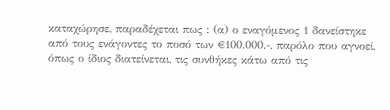καταχώρησε, παραδέχεται πως : (α) ο εναγόμενος 1 δανείστηκε από τους ενάγοντες το ποσό των €100.000.-, παρόλο που αγνοεί, όπως ο ίδιος διατείνεται, τις συνθήκες κάτω από τις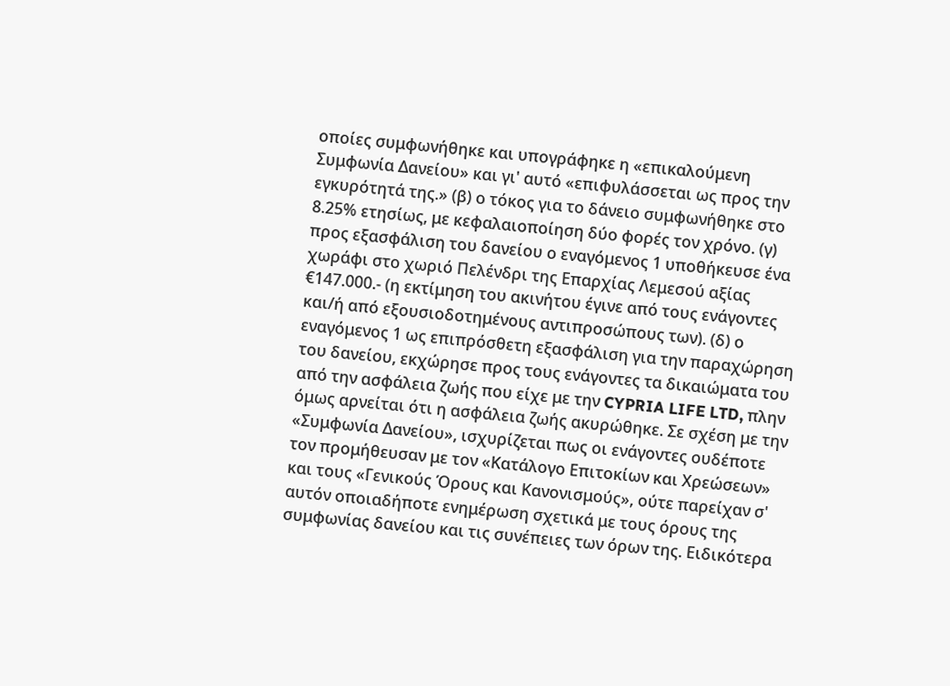οποίες συμφωνήθηκε και υπογράφηκε η «επικαλούμενη Συμφωνία Δανείου» και γι' αυτό «επιφυλάσσεται ως προς την εγκυρότητά της.» (β) ο τόκος για το δάνειο συμφωνήθηκε στο 8.25% ετησίως, με κεφαλαιοποίηση δύο φορές τον χρόνο. (γ) προς εξασφάλιση του δανείου ο εναγόμενος 1 υποθήκευσε ένα χωράφι στο χωριό Πελένδρι της Επαρχίας Λεμεσού αξίας €147.000.- (η εκτίμηση του ακινήτου έγινε από τους ενάγοντες και/ή από εξουσιοδοτημένους αντιπροσώπους των). (δ) ο εναγόμενος 1 ως επιπρόσθετη εξασφάλιση για την παραχώρηση του δανείου, εκχώρησε προς τους ενάγοντες τα δικαιώματα του από την ασφάλεια ζωής που είχε με την CYPRIA LIFE LTD, πλην όμως αρνείται ότι η ασφάλεια ζωής ακυρώθηκε. Σε σχέση με την «Συμφωνία Δανείου», ισχυρίζεται πως οι ενάγοντες ουδέποτε τον προμήθευσαν με τον «Κατάλογο Επιτοκίων και Χρεώσεων» και τους «Γενικούς Όρους και Κανονισμούς», ούτε παρείχαν σ' αυτόν οποιαδήποτε ενημέρωση σχετικά με τους όρους της συμφωνίας δανείου και τις συνέπειες των όρων της. Ειδικότερα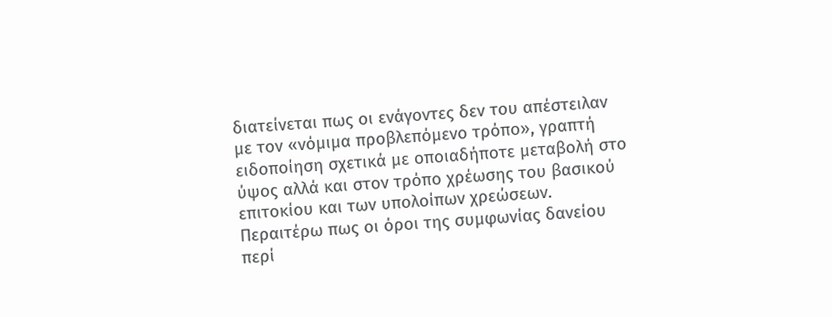διατείνεται πως οι ενάγοντες δεν του απέστειλαν με τον «νόμιμα προβλεπόμενο τρόπο», γραπτή ειδοποίηση σχετικά με οποιαδήποτε μεταβολή στο ύψος αλλά και στον τρόπο χρέωσης του βασικού επιτοκίου και των υπολοίπων χρεώσεων. Περαιτέρω πως οι όροι της συμφωνίας δανείου περί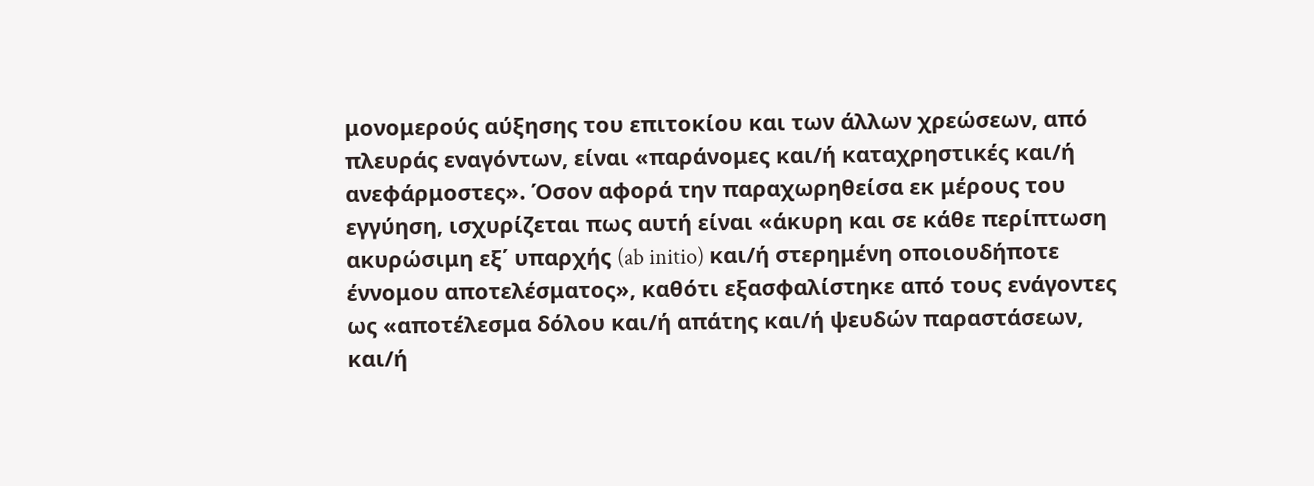μονομερούς αύξησης του επιτοκίου και των άλλων χρεώσεων, από πλευράς εναγόντων, είναι «παράνομες και/ή καταχρηστικές και/ή ανεφάρμοστες». Όσον αφορά την παραχωρηθείσα εκ μέρους του εγγύηση, ισχυρίζεται πως αυτή είναι «άκυρη και σε κάθε περίπτωση ακυρώσιμη εξ΄ υπαρχής (ab initio) και/ή στερημένη οποιουδήποτε έννομου αποτελέσματος», καθότι εξασφαλίστηκε από τους ενάγοντες ως «αποτέλεσμα δόλου και/ή απάτης και/ή ψευδών παραστάσεων, και/ή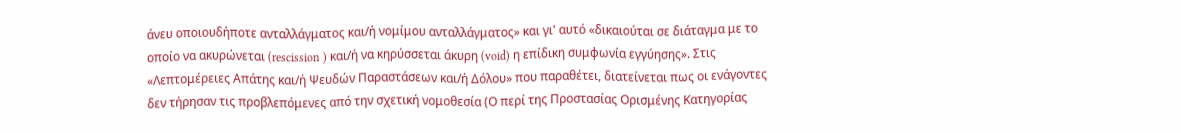άνευ οποιουδήποτε ανταλλάγματος και/ή νομίμου ανταλλάγματος» και γι' αυτό «δικαιούται σε διάταγμα με το οποίο να ακυρώνεται (rescission ) και/ή να κηρύσσεται άκυρη (void) η επίδικη συμφωνία εγγύησης». Στις «Λεπτομέρειες Απάτης και/ή Ψευδών Παραστάσεων και/ή Δόλου» που παραθέτει, διατείνεται πως οι ενάγοντες δεν τήρησαν τις προβλεπόμενες από την σχετική νομοθεσία (Ο περί της Προστασίας Ορισμένης Κατηγορίας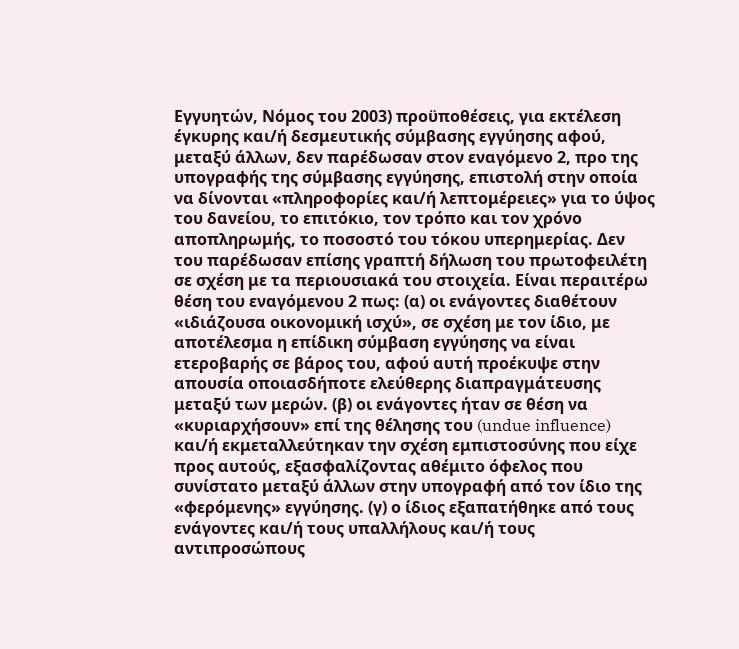Εγγυητών, Νόμος του 2003) προϋποθέσεις, για εκτέλεση έγκυρης και/ή δεσμευτικής σύμβασης εγγύησης αφού, μεταξύ άλλων, δεν παρέδωσαν στον εναγόμενο 2, προ της υπογραφής της σύμβασης εγγύησης, επιστολή στην οποία να δίνονται «πληροφορίες και/ή λεπτομέρειες» για το ύψος του δανείου, το επιτόκιο, τον τρόπο και τον χρόνο αποπληρωμής, το ποσοστό του τόκου υπερημερίας. Δεν του παρέδωσαν επίσης γραπτή δήλωση του πρωτοφειλέτη σε σχέση με τα περιουσιακά του στοιχεία. Είναι περαιτέρω θέση του εναγόμενου 2 πως: (α) οι ενάγοντες διαθέτουν «ιδιάζουσα οικονομική ισχύ», σε σχέση με τον ίδιο, με αποτέλεσμα η επίδικη σύμβαση εγγύησης να είναι ετεροβαρής σε βάρος του, αφού αυτή προέκυψε στην απουσία οποιασδήποτε ελεύθερης διαπραγμάτευσης μεταξύ των μερών. (β) οι ενάγοντες ήταν σε θέση να «κυριαρχήσουν» επί της θέλησης του (undue influence) και/ή εκμεταλλεύτηκαν την σχέση εμπιστοσύνης που είχε προς αυτούς, εξασφαλίζοντας αθέμιτο όφελος που συνίστατο μεταξύ άλλων στην υπογραφή από τον ίδιο της «φερόμενης» εγγύησης. (γ) ο ίδιος εξαπατήθηκε από τους ενάγοντες και/ή τους υπαλλήλους και/ή τους αντιπροσώπους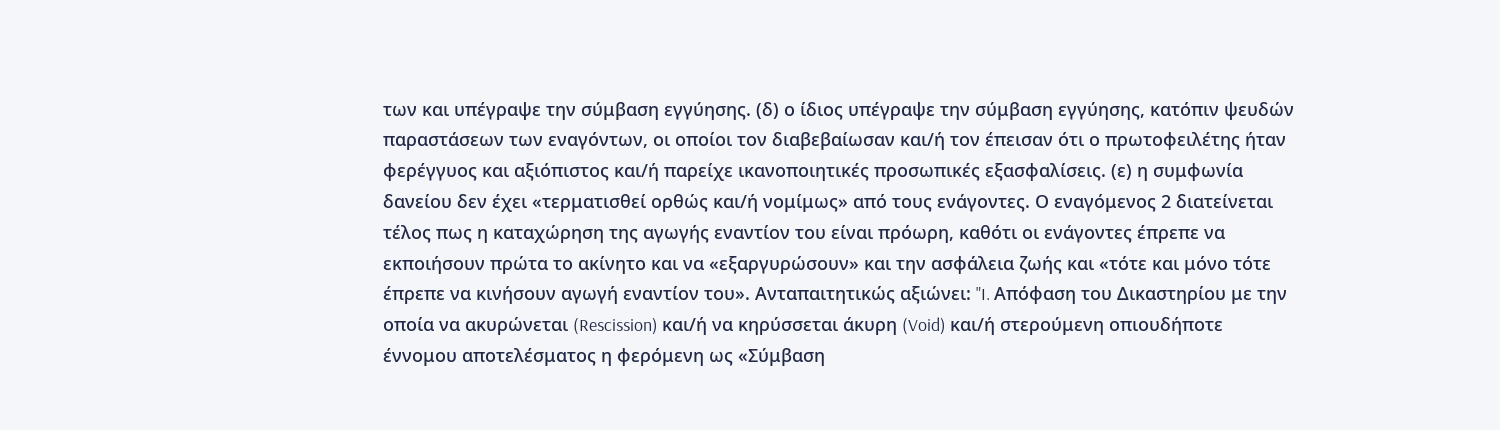των και υπέγραψε την σύμβαση εγγύησης. (δ) ο ίδιος υπέγραψε την σύμβαση εγγύησης, κατόπιν ψευδών παραστάσεων των εναγόντων, οι οποίοι τον διαβεβαίωσαν και/ή τον έπεισαν ότι ο πρωτοφειλέτης ήταν φερέγγυος και αξιόπιστος και/ή παρείχε ικανοποιητικές προσωπικές εξασφαλίσεις. (ε) η συμφωνία δανείου δεν έχει «τερματισθεί ορθώς και/ή νομίμως» από τους ενάγοντες. Ο εναγόμενος 2 διατείνεται τέλος πως η καταχώρηση της αγωγής εναντίον του είναι πρόωρη, καθότι οι ενάγοντες έπρεπε να εκποιήσουν πρώτα το ακίνητο και να «εξαργυρώσουν» και την ασφάλεια ζωής και «τότε και μόνο τότε έπρεπε να κινήσουν αγωγή εναντίον του». Ανταπαιτητικώς αξιώνει: "I. Απόφαση του Δικαστηρίου με την οποία να ακυρώνεται (Rescission) και/ή να κηρύσσεται άκυρη (Void) και/ή στερούμενη οπιουδήποτε έννομου αποτελέσματος η φερόμενη ως «Σύμβαση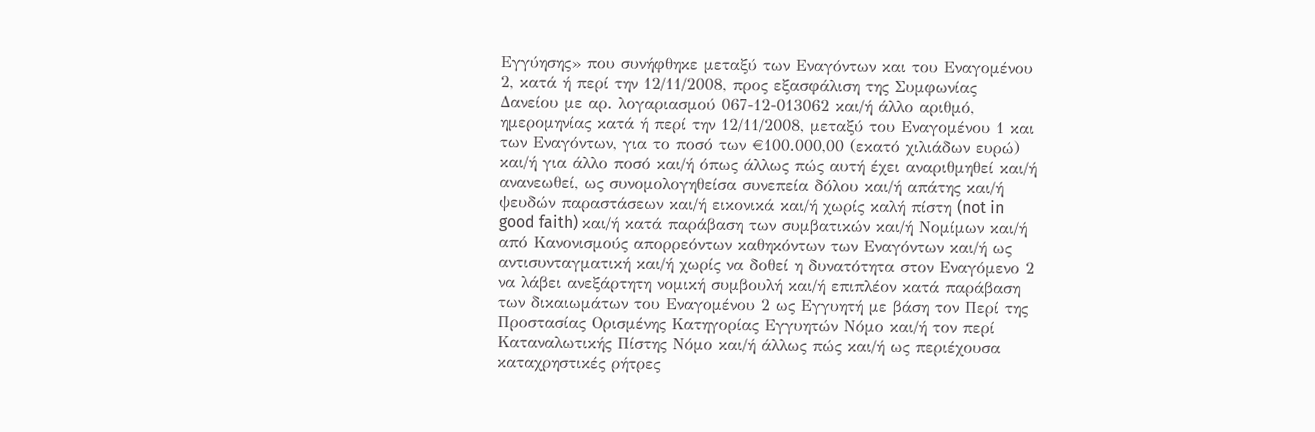Εγγύησης» που συνήφθηκε μεταξύ των Εναγόντων και του Εναγομένου 2, κατά ή περί την 12/11/2008, προς εξασφάλιση της Συμφωνίας Δανείου με αρ. λογαριασμού 067-12-013062 και/ή άλλο αριθμό, ημερομηνίας κατά ή περί την 12/11/2008, μεταξύ του Εναγομένου 1 και των Εναγόντων, για το ποσό των €100.000,00 (εκατό χιλιάδων ευρώ) και/ή για άλλο ποσό και/ή όπως άλλως πώς αυτή έχει αναριθμηθεί και/ή ανανεωθεί, ως συνομολογηθείσα συνεπεία δόλου και/ή απάτης και/ή ψευδών παραστάσεων και/ή εικονικά και/ή χωρίς καλή πίστη (not in good faith) και/ή κατά παράβαση των συμβατικών και/ή Νομίμων και/ή από Κανονισμούς απορρεόντων καθηκόντων των Εναγόντων και/ή ως αντισυνταγματική και/ή χωρίς να δοθεί η δυνατότητα στον Εναγόμενο 2 να λάβει ανεξάρτητη νομική συμβουλή και/ή επιπλέον κατά παράβαση των δικαιωμάτων του Εναγομένου 2 ως Εγγυητή με βάση τον Περί της Προστασίας Ορισμένης Κατηγορίας Εγγυητών Νόμο και/ή τον περί Καταναλωτικής Πίστης Νόμο και/ή άλλως πώς και/ή ως περιέχουσα καταχρηστικές ρήτρες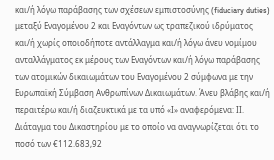και/ή λόγω παράβασης των σχέσεων εμπιστοσύνης (fiduciary duties) μεταξύ Εναγομένου 2 και Εναγόντων ως τραπεζικού ιδρύματος και/ή χωρίς οποιοδήποτε αντάλλαγμα και/ή λόγω άνευ νομίμου ανταλλάγματος εκ μέρους των Εναγόντων και/ή λόγω παράβασης των ατομικών δικαιωμάτων του Εναγομένου 2 σύμφωνα με την Ευρωπαϊκή Σύμβαση Ανθρωπίνων Δικαιωμάτων. Άνευ βλάβης και/ή περαιτέρω και/ή διαζευκτικά με τα υπό «Ι» αναφερόμενα: ΙΙ. Διάταγμα του Δικαστηρίου με το οποίο να αναγνωρίζεται ότι το ποσό των €112.683,92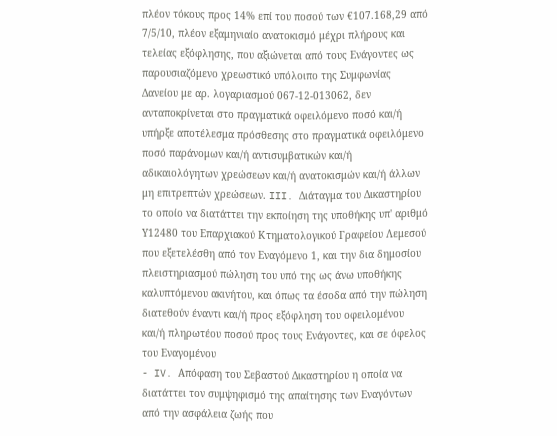πλέον τόκους προς 14% επί του ποσού των €107.168,29 από 7/5/10, πλέον εξαμηνιαίο ανατοκισμό μέχρι πλήρους και τελείας εξόφλησης, που αξιώνεται από τους Ενάγοντες ως παρουσιαζόμενο χρεωστικό υπόλοιπο της Συμφωνίας Δανείου με αρ. λογαριασμού 067-12-013062, δεν ανταποκρίνεται στο πραγματικά οφειλόμενο ποσό και/ή υπήρξε αποτέλεσμα πρόσθεσης στο πραγματικά οφειλόμενο ποσό παράνομων και/ή αντισυμβατικών και/ή αδικαιολόγητων χρεώσεων και/ή ανατοκισμών και/ή άλλων μη επιτρεπτών χρεώσεων. III. Διάταγμα του Δικαστηρίου το οποίο να διατάττει την εκποίηση της υποθήκης υπ' αριθμό Υ12480 του Επαρχιακού Κτηματολογικού Γραφείου Λεμεσού που εξετελέσθη από τον Εναγόμενο 1, και την δια δημοσίου πλειστηριασμού πώληση του υπό της ως άνω υποθήκης καλυπτόμενου ακινήτου, και όπως τα έσοδα από την πώληση διατεθούν έναντι και/ή προς εξόφληση του οφειλομένου και/ή πληρωτέου ποσού προς τους Ενάγοντες, και σε όφελος του Εναγομένου
- IV. Απόφαση του Σεβαστού Δικαστηρίου η οποία να διατάττει τον συμψηφισμό της απαίτησης των Εναγόντων από την ασφάλεια ζωής που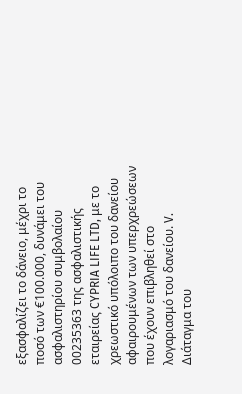εξασφαλίζει το δάνειο, μέχρι το ποσό των €100.000, δυνάμει του ασφαλιστηρίου συμβολαίου 00235363 της ασφαλιστικής εταιρείας CYPRIA LIFE LTD, με το χρεωστικό υπόλοιπο του δανείου αφαιρουμένων των υπερχρεώσεων που έχουν επιβληθεί στο λογαριασμό του δανείου. V. Διάταγμα του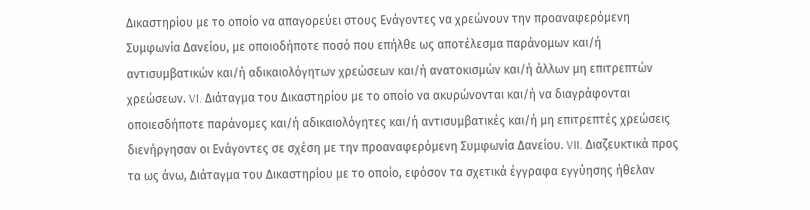Δικαστηρίου με το οποίο να απαγορεύει στους Ενάγοντες να χρεώνουν την προαναφερόμενη Συμφωνία Δανείου, με οποιοδήποτε ποσό που επήλθε ως αποτέλεσμα παράνομων και/ή αντισυμβατικών και/ή αδικαιολόγητων χρεώσεων και/ή ανατοκισμών και/ή άλλων μη επιτρεπτών χρεώσεων. VI. Διάταγμα του Δικαστηρίου με το οποίο να ακυρώνονται και/ή να διαγράφονται οποιεσδήποτε παράνομες και/ή αδικαιολόγητες και/ή αντισυμβατικές και/ή μη επιτρεπτές χρεώσεις διενήργησαν οι Ενάγοντες σε σχέση με την προαναφερόμενη Συμφωνία Δανείου. VII. Διαζευκτικά προς τα ως άνω, Διάταγμα του Δικαστηρίου με το οποίο, εφόσον τα σχετικά έγγραφα εγγύησης ήθελαν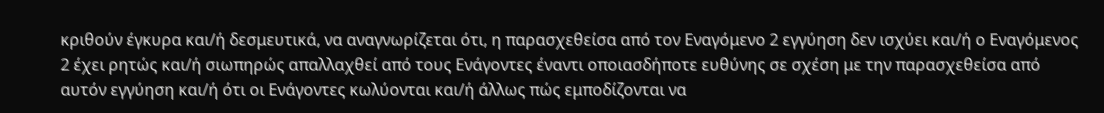κριθούν έγκυρα και/ή δεσμευτικά, να αναγνωρίζεται ότι, η παρασχεθείσα από τον Εναγόμενο 2 εγγύηση δεν ισχύει και/ή ο Εναγόμενος 2 έχει ρητώς και/ή σιωπηρώς απαλλαχθεί από τους Ενάγοντες έναντι οποιασδήποτε ευθύνης σε σχέση με την παρασχεθείσα από αυτόν εγγύηση και/ή ότι οι Ενάγοντες κωλύονται και/ή άλλως πώς εμποδίζονται να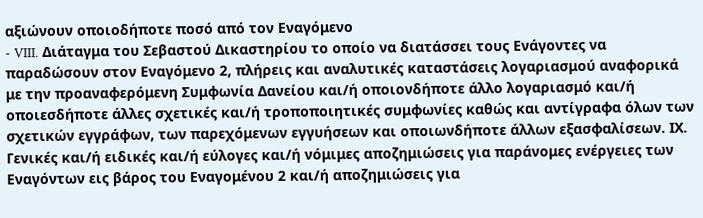αξιώνουν οποιοδήποτε ποσό από τον Εναγόμενο
- VIII. Διάταγμα του Σεβαστού Δικαστηρίου το οποίο να διατάσσει τους Ενάγοντες να παραδώσουν στον Εναγόμενο 2, πλήρεις και αναλυτικές καταστάσεις λογαριασμού αναφορικά με την προαναφερόμενη Συμφωνία Δανείου και/ή οποιονδήποτε άλλο λογαριασμό και/ή οποιεσδήποτε άλλες σχετικές και/ή τροποποιητικές συμφωνίες καθώς και αντίγραφα όλων των σχετικών εγγράφων, των παρεχόμενων εγγυήσεων και οποιωνδήποτε άλλων εξασφαλίσεων. ΙΧ. Γενικές και/ή ειδικές και/ή εύλογες και/ή νόμιμες αποζημιώσεις για παράνομες ενέργειες των Εναγόντων εις βάρος του Εναγομένου 2 και/ή αποζημιώσεις για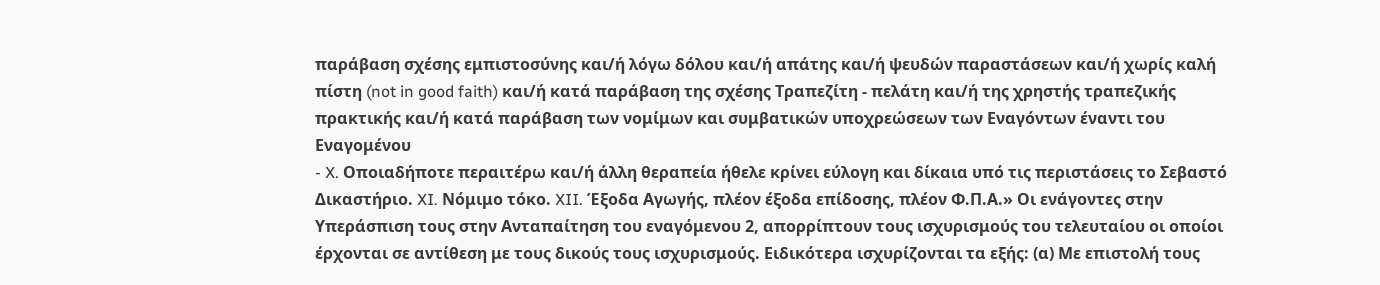παράβαση σχέσης εμπιστοσύνης και/ή λόγω δόλου και/ή απάτης και/ή ψευδών παραστάσεων και/ή χωρίς καλή πίστη (not in good faith) και/ή κατά παράβαση της σχέσης Τραπεζίτη - πελάτη και/ή της χρηστής τραπεζικής πρακτικής και/ή κατά παράβαση των νομίμων και συμβατικών υποχρεώσεων των Εναγόντων έναντι του Εναγομένου
- X. Οποιαδήποτε περαιτέρω και/ή άλλη θεραπεία ήθελε κρίνει εύλογη και δίκαια υπό τις περιστάσεις το Σεβαστό Δικαστήριο. XI. Νόμιμο τόκο. XII. Έξοδα Αγωγής, πλέον έξοδα επίδοσης, πλέον Φ.Π.Α.» Οι ενάγοντες στην Υπεράσπιση τους στην Ανταπαίτηση του εναγόμενου 2, απορρίπτουν τους ισχυρισμούς του τελευταίου οι οποίοι έρχονται σε αντίθεση με τους δικούς τους ισχυρισμούς. Ειδικότερα ισχυρίζονται τα εξής: (α) Με επιστολή τους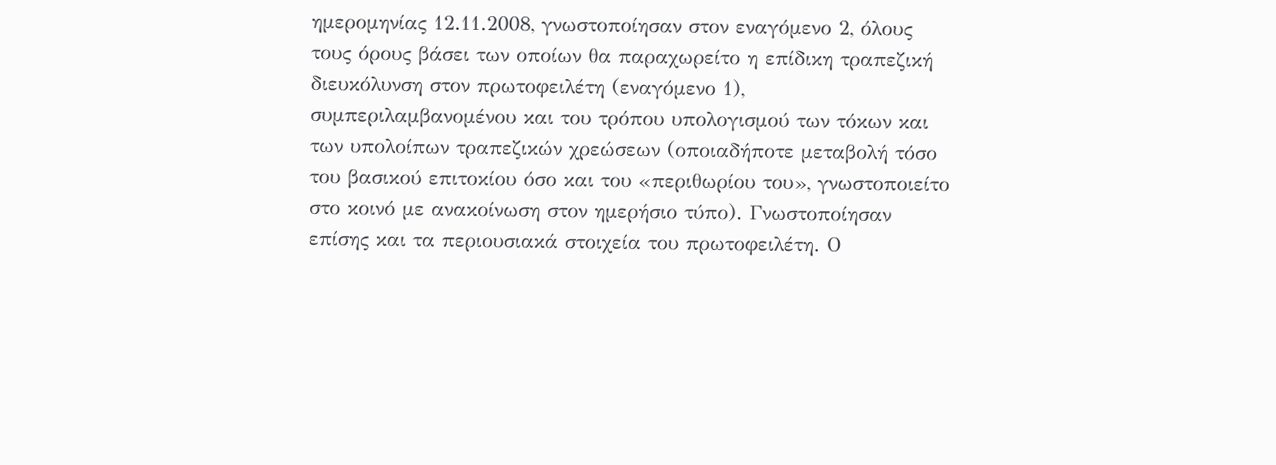ημερομηνίας 12.11.2008, γνωστοποίησαν στον εναγόμενο 2, όλους τους όρους βάσει των οποίων θα παραχωρείτο η επίδικη τραπεζική διευκόλυνση στον πρωτοφειλέτη (εναγόμενο 1), συμπεριλαμβανομένου και του τρόπου υπολογισμού των τόκων και των υπολοίπων τραπεζικών χρεώσεων (οποιαδήποτε μεταβολή τόσο του βασικού επιτοκίου όσο και του «περιθωρίου του», γνωστοποιείτο στο κοινό με ανακοίνωση στον ημερήσιο τύπο). Γνωστοποίησαν επίσης και τα περιουσιακά στοιχεία του πρωτοφειλέτη. Ο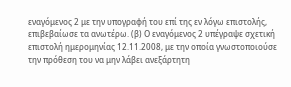εναγόμενος 2 με την υπογραφή του επί της εν λόγω επιστολής, επιβεβαίωσε τα ανωτέρω. (β) Ο εναγόμενος 2 υπέγραψε σχετική επιστολή ημερομηνίας 12.11.2008, με την οποία γνωστοποιούσε την πρόθεση του να μην λάβει ανεξάρτητη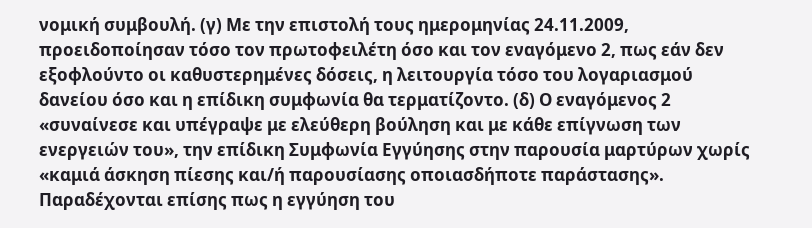νομική συμβουλή. (γ) Με την επιστολή τους ημερομηνίας 24.11.2009, προειδοποίησαν τόσο τον πρωτοφειλέτη όσο και τον εναγόμενο 2, πως εάν δεν εξοφλούντο οι καθυστερημένες δόσεις, η λειτουργία τόσο του λογαριασμού δανείου όσο και η επίδικη συμφωνία θα τερματίζοντο. (δ) Ο εναγόμενος 2 «συναίνεσε και υπέγραψε με ελεύθερη βούληση και με κάθε επίγνωση των ενεργειών του», την επίδικη Συμφωνία Εγγύησης στην παρουσία μαρτύρων χωρίς «καμιά άσκηση πίεσης και/ή παρουσίασης οποιασδήποτε παράστασης». Παραδέχονται επίσης πως η εγγύηση του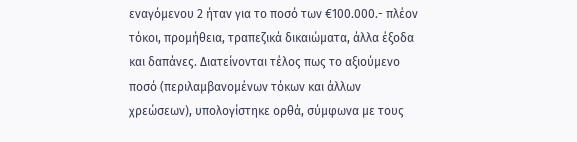εναγόμενου 2 ήταν για το ποσό των €100.000.- πλέον τόκοι, προμήθεια, τραπεζικά δικαιώματα, άλλα έξοδα και δαπάνες. Διατείνονται τέλος πως το αξιούμενο ποσό (περιλαμβανομένων τόκων και άλλων χρεώσεων), υπολογίστηκε ορθά, σύμφωνα με τους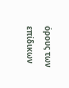όρους των επίδικων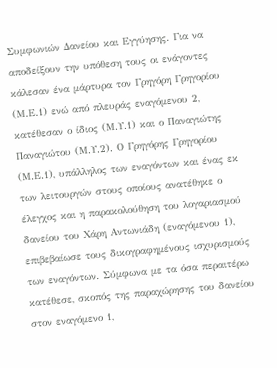Συμφωνιών Δανείου και Εγγύησης. Για να αποδείξουν την υπόθεση τους οι ενάγοντες κάλεσαν ένα μάρτυρα τον Γρηγόρη Γρηγορίου (Μ.Ε.1) ενώ από πλευράς εναγόμενου 2, κατέθεσαν ο ίδιος (Μ.Υ.1) και ο Παναγιώτης Παναγιώτου (Μ.Υ.2). Ο Γρηγόρης Γρηγορίου (Μ.Ε.1), υπάλληλος των εναγόντων και ένας εκ των λειτουργών στους οποίους ανατέθηκε ο έλεγχος και η παρακολούθηση του λογαριασμού δανείου του Χάρη Αντωνιάδη (εναγόμενου 1), επιβεβαίωσε τους δικογραφημένους ισχυρισμούς των εναγόντων. Σύμφωνα με τα όσα περαιτέρω κατέθεσε, σκοπός της παραχώρησης του δανείου στον εναγόμενο 1,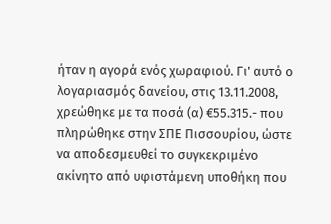ήταν η αγορά ενός χωραφιού. Γι' αυτό ο λογαριασμός δανείου, στις 13.11.2008, χρεώθηκε με τα ποσά (α) €55.315.- που πληρώθηκε στην ΣΠΕ Πισσουρίου, ώστε να αποδεσμευθεί το συγκεκριμένο ακίνητο από υφιστάμενη υποθήκη που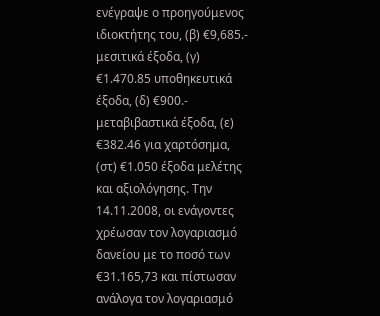ενέγραψε ο προηγούμενος ιδιοκτήτης του, (β) €9,685.- μεσιτικά έξοδα, (γ) €1.470.85 υποθηκευτικά έξοδα, (δ) €900.- μεταβιβαστικά έξοδα, (ε) €382.46 για χαρτόσημα, (στ) €1.050 έξοδα μελέτης και αξιολόγησης. Την 14.11.2008, οι ενάγοντες χρέωσαν τον λογαριασμό δανείου με το ποσό των €31.165,73 και πίστωσαν ανάλογα τον λογαριασμό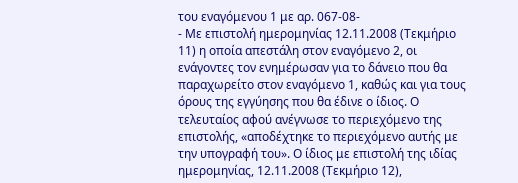του εναγόμενου 1 με αρ. 067-08-
- Με επιστολή ημερομηνίας 12.11.2008 (Τεκμήριο 11) η οποία απεστάλη στον εναγόμενο 2, οι ενάγοντες τον ενημέρωσαν για το δάνειο που θα παραχωρείτο στον εναγόμενο 1, καθώς και για τους όρους της εγγύησης που θα έδινε ο ίδιος. Ο τελευταίος αφού ανέγνωσε το περιεχόμενο της επιστολής, «αποδέχτηκε το περιεχόμενο αυτής με την υπογραφή του». Ο ίδιος με επιστολή της ιδίας ημερομηνίας, 12.11.2008 (Τεκμήριο 12),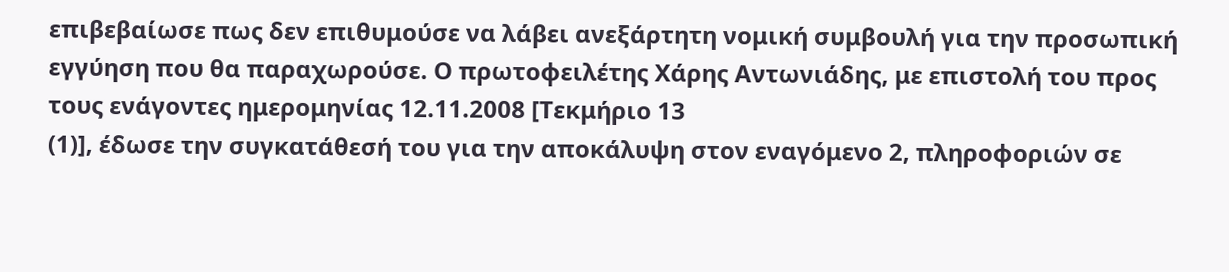επιβεβαίωσε πως δεν επιθυμούσε να λάβει ανεξάρτητη νομική συμβουλή για την προσωπική εγγύηση που θα παραχωρούσε. Ο πρωτοφειλέτης Χάρης Αντωνιάδης, με επιστολή του προς τους ενάγοντες ημερομηνίας 12.11.2008 [Τεκμήριο 13
(1)], έδωσε την συγκατάθεσή του για την αποκάλυψη στον εναγόμενο 2, πληροφοριών σε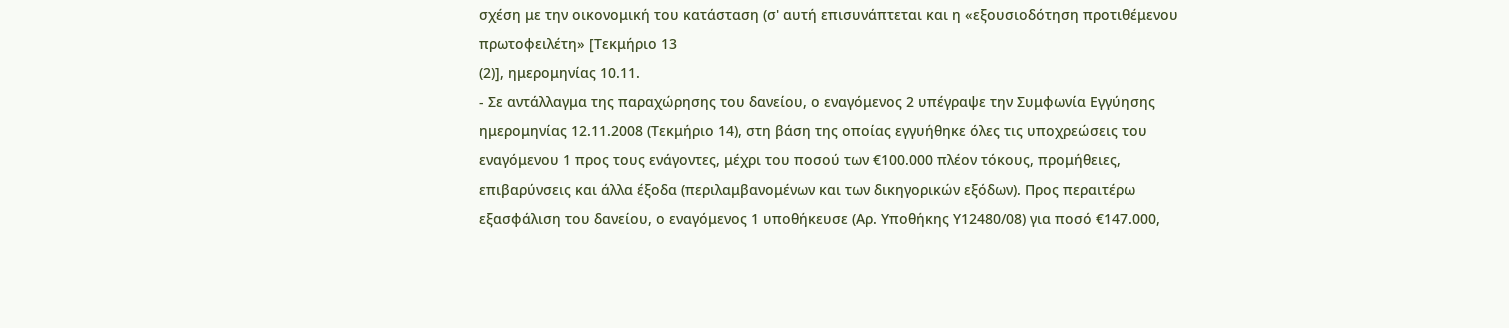σχέση με την οικονομική του κατάσταση (σ' αυτή επισυνάπτεται και η «εξουσιοδότηση προτιθέμενου πρωτοφειλέτη» [Τεκμήριο 13
(2)], ημερομηνίας 10.11.
- Σε αντάλλαγμα της παραχώρησης του δανείου, ο εναγόμενος 2 υπέγραψε την Συμφωνία Εγγύησης ημερομηνίας 12.11.2008 (Τεκμήριο 14), στη βάση της οποίας εγγυήθηκε όλες τις υποχρεώσεις του εναγόμενου 1 προς τους ενάγοντες, μέχρι του ποσού των €100.000 πλέον τόκους, προμήθειες, επιβαρύνσεις και άλλα έξοδα (περιλαμβανομένων και των δικηγορικών εξόδων). Προς περαιτέρω εξασφάλιση του δανείου, ο εναγόμενος 1 υποθήκευσε (Αρ. Υποθήκης Υ12480/08) για ποσό €147.000,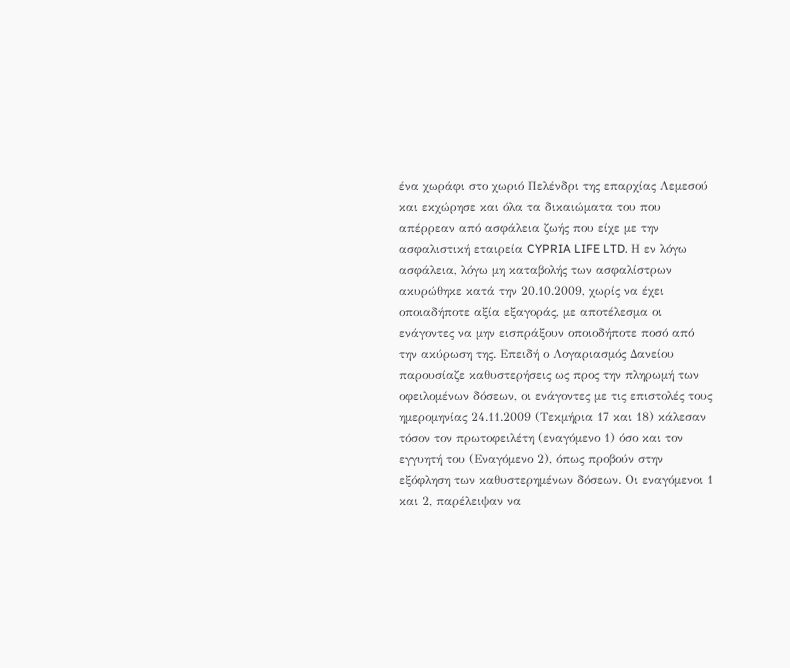ένα χωράφι στο χωριό Πελένδρι της επαρχίας Λεμεσού και εκχώρησε και όλα τα δικαιώματα του που απέρρεαν από ασφάλεια ζωής που είχε με την ασφαλιστική εταιρεία CYPRIA LIFE LTD. Η εν λόγω ασφάλεια, λόγω μη καταβολής των ασφαλίστρων ακυρώθηκε κατά την 20.10.2009, χωρίς να έχει οποιαδήποτε αξία εξαγοράς, με αποτέλεσμα οι ενάγοντες να μην εισπράξουν οποιοδήποτε ποσό από την ακύρωση της. Επειδή ο Λογαριασμός Δανείου παρουσίαζε καθυστερήσεις ως προς την πληρωμή των οφειλομένων δόσεων, οι ενάγοντες με τις επιστολές τους ημερομηνίας 24.11.2009 (Τεκμήρια 17 και 18) κάλεσαν τόσον τον πρωτοφειλέτη (εναγόμενο 1) όσο και τον εγγυητή του (Εναγόμενο 2), όπως προβούν στην εξόφληση των καθυστερημένων δόσεων. Οι εναγόμενοι 1 και 2, παρέλειψαν να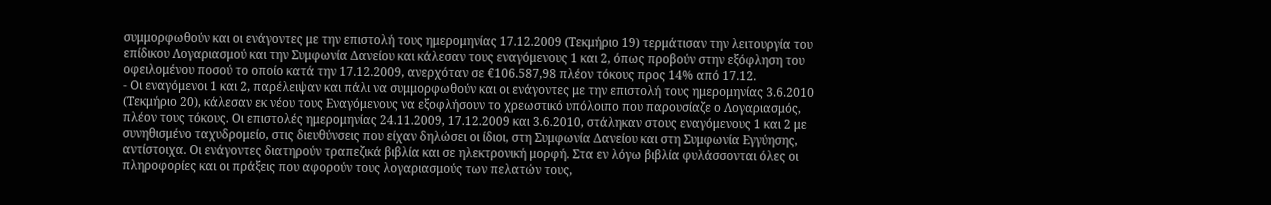συμμορφωθούν και οι ενάγοντες με την επιστολή τους ημερομηνίας 17.12.2009 (Τεκμήριο 19) τερμάτισαν την λειτουργία του επίδικου Λογαριασμού και την Συμφωνία Δανείου και κάλεσαν τους εναγόμενους 1 και 2, όπως προβούν στην εξόφληση του οφειλομένου ποσού το οποίο κατά την 17.12.2009, ανερχόταν σε €106.587,98 πλέον τόκους προς 14% από 17.12.
- Οι εναγόμενοι 1 και 2, παρέλειψαν και πάλι να συμμορφωθούν και οι ενάγοντες με την επιστολή τους ημερομηνίας 3.6.2010 (Τεκμήριο 20), κάλεσαν εκ νέου τους Εναγόμενους να εξοφλήσουν το χρεωστικό υπόλοιπο που παρουσίαζε ο Λογαριασμός, πλέον τους τόκους. Οι επιστολές ημερομηνίας 24.11.2009, 17.12.2009 και 3.6.2010, στάληκαν στους εναγόμενους 1 και 2 με συνηθισμένο ταχυδρομείο, στις διευθύνσεις που είχαν δηλώσει οι ίδιοι, στη Συμφωνία Δανείου και στη Συμφωνία Εγγύησης, αντίστοιχα. Οι ενάγοντες διατηρούν τραπεζικά βιβλία και σε ηλεκτρονική μορφή. Στα εν λόγω βιβλία φυλάσσονται όλες οι πληροφορίες και οι πράξεις που αφορούν τους λογαριασμούς των πελατών τους,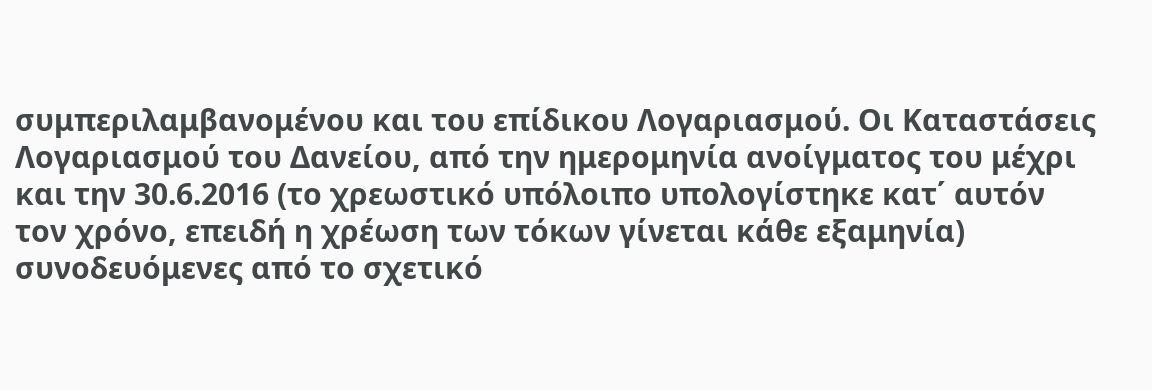συμπεριλαμβανομένου και του επίδικου Λογαριασμού. Οι Καταστάσεις Λογαριασμού του Δανείου, από την ημερομηνία ανοίγματος του μέχρι και την 30.6.2016 (το χρεωστικό υπόλοιπο υπολογίστηκε κατ΄ αυτόν τον χρόνο, επειδή η χρέωση των τόκων γίνεται κάθε εξαμηνία) συνοδευόμενες από το σχετικό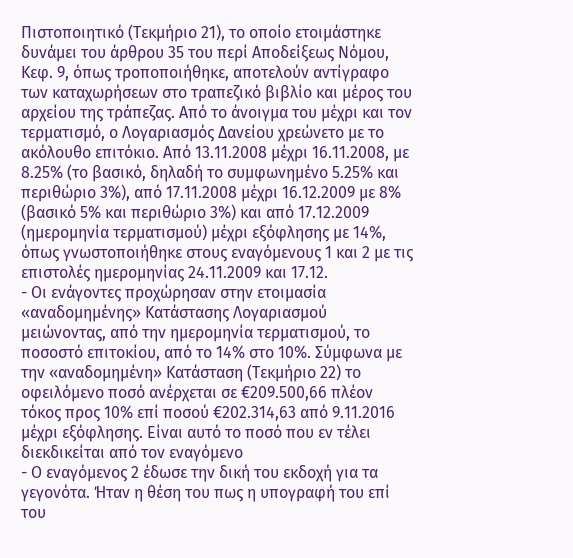Πιστοποιητικό (Τεκμήριο 21), το οποίο ετοιμάστηκε δυνάμει του άρθρου 35 του περί Αποδείξεως Νόμου, Κεφ. 9, όπως τροποποιήθηκε, αποτελούν αντίγραφο των καταχωρήσεων στο τραπεζικό βιβλίο και μέρος του αρχείου της τράπεζας. Από το άνοιγμα του μέχρι και τον τερματισμό, ο Λογαριασμός Δανείου χρεώνετο με το ακόλουθο επιτόκιο. Από 13.11.2008 μέχρι 16.11.2008, με 8.25% (το βασικό, δηλαδή το συμφωνημένο 5.25% και περιθώριο 3%), από 17.11.2008 μέχρι 16.12.2009 με 8% (βασικό 5% και περιθώριο 3%) και από 17.12.2009 (ημερομηνία τερματισμού) μέχρι εξόφλησης με 14%, όπως γνωστοποιήθηκε στους εναγόμενους 1 και 2 με τις επιστολές ημερομηνίας 24.11.2009 και 17.12.
- Οι ενάγοντες προχώρησαν στην ετοιμασία «αναδομημένης» Κατάστασης Λογαριασμού μειώνοντας, από την ημερομηνία τερματισμού, το ποσοστό επιτοκίου, από το 14% στο 10%. Σύμφωνα με την «αναδομημένη» Κατάσταση (Τεκμήριο 22) το οφειλόμενο ποσό ανέρχεται σε €209.500,66 πλέον τόκος προς 10% επί ποσού €202.314,63 από 9.11.2016 μέχρι εξόφλησης. Είναι αυτό το ποσό που εν τέλει διεκδικείται από τον εναγόμενο
- Ο εναγόμενος 2 έδωσε την δική του εκδοχή για τα γεγονότα. Ήταν η θέση του πως η υπογραφή του επί του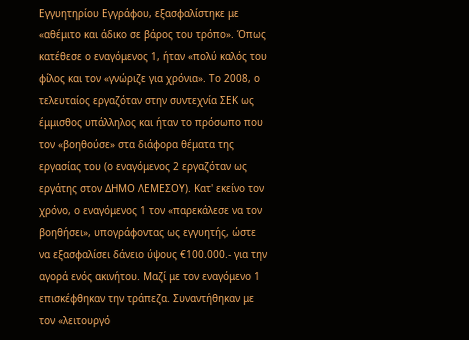Εγγυητηρίου Εγγράφου, εξασφαλίστηκε με «αθέμιτο και άδικο σε βάρος του τρόπο». Όπως κατέθεσε ο εναγόμενος 1, ήταν «πολύ καλός του φίλος και τον «γνώριζε για χρόνια». Το 2008, ο τελευταίος εργαζόταν στην συντεχνία ΣΕΚ ως έμμισθος υπάλληλος και ήταν το πρόσωπο που τον «βοηθούσε» στα διάφορα θέματα της εργασίας του (ο εναγόμενος 2 εργαζόταν ως εργάτης στον ΔΗΜΟ ΛΕΜΕΣΟΥ). Κατ' εκείνο τον χρόνο, ο εναγόμενος 1 τον «παρεκάλεσε να τον βοηθήσει», υπογράφοντας ως εγγυητής, ώστε να εξασφαλίσει δάνειο ύψους €100.000.- για την αγορά ενός ακινήτου. Μαζί με τον εναγόμενο 1 επισκέφθηκαν την τράπεζα. Συναντήθηκαν με τον «λειτουργό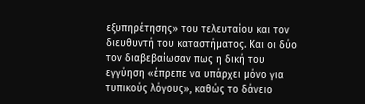εξυπηρέτησης» του τελευταίου και τον διευθυντή του καταστήματος. Και οι δύο τον διαβεβαίωσαν πως η δική του εγγύηση «έπρεπε να υπάρχει μόνο για τυπικούς λόγους», καθώς το δάνειο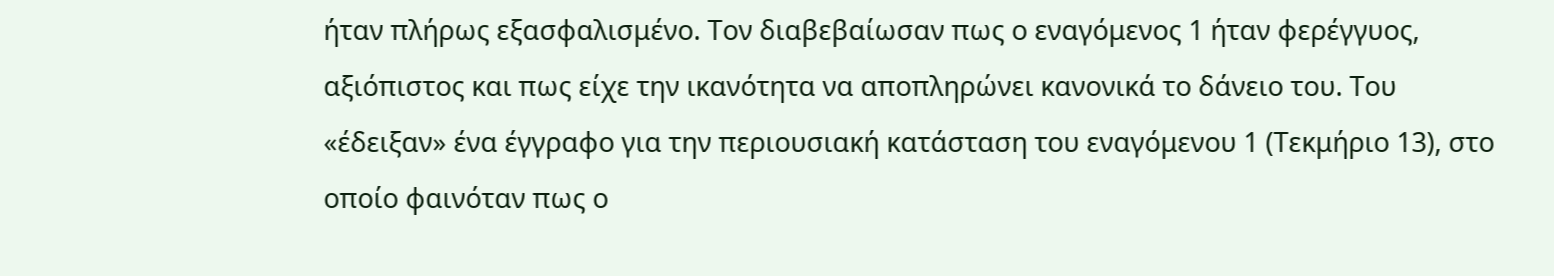ήταν πλήρως εξασφαλισμένο. Τον διαβεβαίωσαν πως ο εναγόμενος 1 ήταν φερέγγυος, αξιόπιστος και πως είχε την ικανότητα να αποπληρώνει κανονικά το δάνειο του. Του «έδειξαν» ένα έγγραφο για την περιουσιακή κατάσταση του εναγόμενου 1 (Τεκμήριο 13), στο οποίο φαινόταν πως ο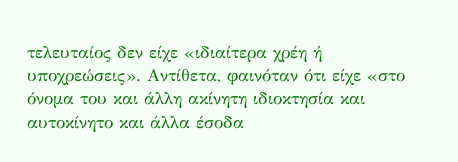τελευταίος δεν είχε «ιδιαίτερα χρέη ή υποχρεώσεις». Αντίθετα, φαινόταν ότι είχε «στο όνομα του και άλλη ακίνητη ιδιοκτησία και αυτοκίνητο και άλλα έσοδα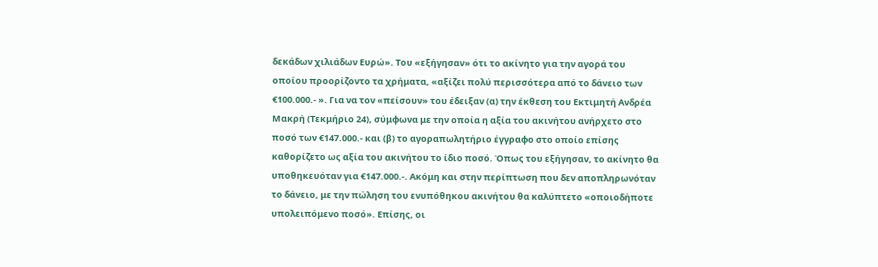δεκάδων χιλιάδων Ευρώ». Του «εξήγησαν» ότι το ακίνητο για την αγορά του οποίου προορίζοντο τα χρήματα, «αξίζει πολύ περισσότερα από το δάνειο των €100.000.- ». Για να τον «πείσουν» του έδειξαν (α) την έκθεση του Εκτιμητή Ανδρέα Μακρή (Τεκμήριο 24), σύμφωνα με την οποία η αξία του ακινήτου ανήρχετο στο ποσό των €147.000.- και (β) το αγοραπωλητήριο έγγραφο στο οποίο επίσης καθορίζετο ως αξία του ακινήτου το ίδιο ποσό. Όπως του εξήγησαν, το ακίνητο θα υποθηκευόταν για €147.000.-. Ακόμη και στην περίπτωση που δεν αποπληρωνόταν το δάνειο, με την πώληση του ενυπόθηκου ακινήτου θα καλύπτετο «οποιοδήποτε υπολειπόμενο ποσό». Επίσης, οι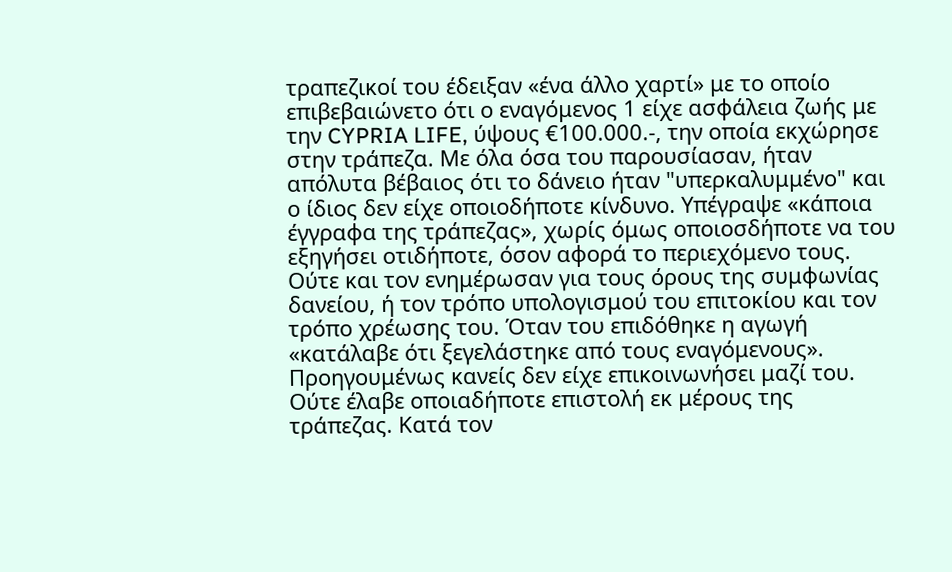τραπεζικοί του έδειξαν «ένα άλλο χαρτί» με το οποίο επιβεβαιώνετο ότι ο εναγόμενος 1 είχε ασφάλεια ζωής με την CYPRIA LIFE, ύψους €100.000.-, την οποία εκχώρησε στην τράπεζα. Με όλα όσα του παρουσίασαν, ήταν απόλυτα βέβαιος ότι το δάνειο ήταν "υπερκαλυμμένο" και ο ίδιος δεν είχε οποιοδήποτε κίνδυνο. Υπέγραψε «κάποια έγγραφα της τράπεζας», χωρίς όμως οποιοσδήποτε να του εξηγήσει οτιδήποτε, όσον αφορά το περιεχόμενο τους. Ούτε και τον ενημέρωσαν για τους όρους της συμφωνίας δανείου, ή τον τρόπο υπολογισμού του επιτοκίου και τον τρόπο χρέωσης του. Όταν του επιδόθηκε η αγωγή «κατάλαβε ότι ξεγελάστηκε από τους εναγόμενους». Προηγουμένως κανείς δεν είχε επικοινωνήσει μαζί του. Ούτε έλαβε οποιαδήποτε επιστολή εκ μέρους της τράπεζας. Κατά τον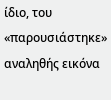ίδιο, του «παρουσιάστηκε» αναληθής εικόνα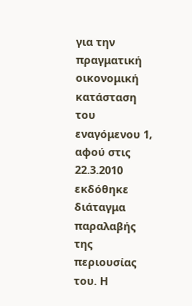για την πραγματική οικονομική κατάσταση του εναγόμενου 1, αφού στις 22.3.2010 εκδόθηκε διάταγμα παραλαβής της περιουσίας του. Η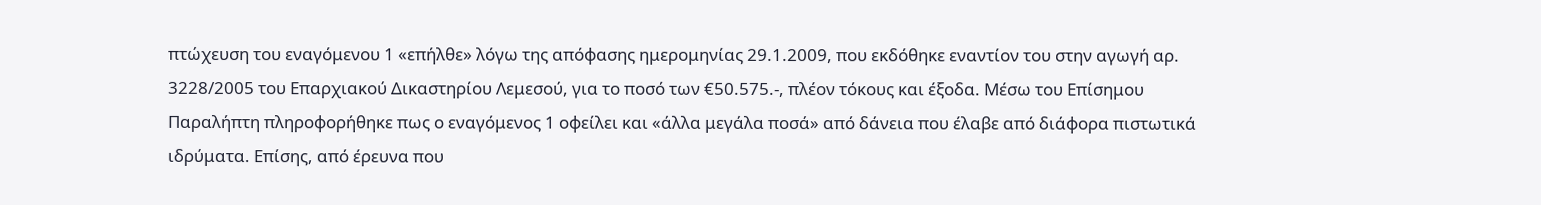πτώχευση του εναγόμενου 1 «επήλθε» λόγω της απόφασης ημερομηνίας 29.1.2009, που εκδόθηκε εναντίον του στην αγωγή αρ. 3228/2005 του Επαρχιακού Δικαστηρίου Λεμεσού, για το ποσό των €50.575.-, πλέον τόκους και έξοδα. Μέσω του Επίσημου Παραλήπτη πληροφορήθηκε πως ο εναγόμενος 1 οφείλει και «άλλα μεγάλα ποσά» από δάνεια που έλαβε από διάφορα πιστωτικά ιδρύματα. Επίσης, από έρευνα που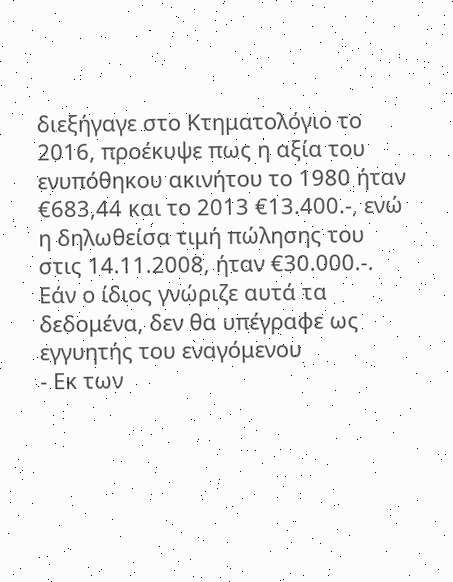διεξήγαγε στο Κτηματολόγιο το 2016, προέκυψε πως η αξία του ενυπόθηκου ακινήτου το 1980 ήταν €683,44 και το 2013 €13.400.-, ενώ η δηλωθείσα τιμή πώλησης του στις 14.11.2008, ήταν €30.000.-. Εάν ο ίδιος γνώριζε αυτά τα δεδομένα, δεν θα υπέγραφε ως εγγυητής του εναγόμενου
- Εκ των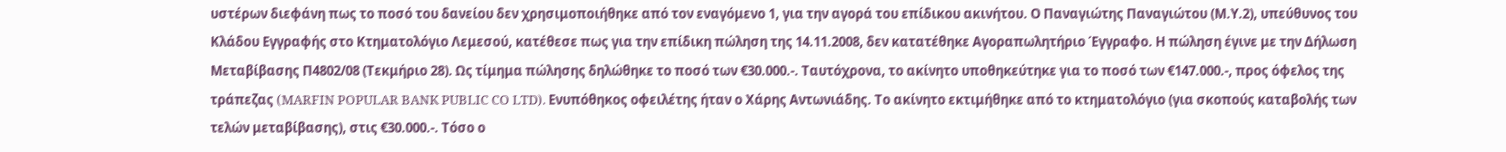υστέρων διεφάνη πως το ποσό του δανείου δεν χρησιμοποιήθηκε από τον εναγόμενο 1, για την αγορά του επίδικου ακινήτου. Ο Παναγιώτης Παναγιώτου (Μ.Υ.2), υπεύθυνος του Κλάδου Εγγραφής στο Κτηματολόγιο Λεμεσού, κατέθεσε πως για την επίδικη πώληση της 14.11.2008, δεν κατατέθηκε Αγοραπωλητήριο Έγγραφο. Η πώληση έγινε με την Δήλωση Μεταβίβασης Π4802/08 (Τεκμήριο 28). Ως τίμημα πώλησης δηλώθηκε το ποσό των €30.000.-. Ταυτόχρονα, το ακίνητο υποθηκεύτηκε για το ποσό των €147.000.-, προς όφελος της τράπεζας (MARFIN POPULAR BANK PUBLIC CO LTD). Ενυπόθηκος οφειλέτης ήταν ο Χάρης Αντωνιάδης. Το ακίνητο εκτιμήθηκε από το κτηματολόγιο (για σκοπούς καταβολής των τελών μεταβίβασης), στις €30.000.-. Τόσο ο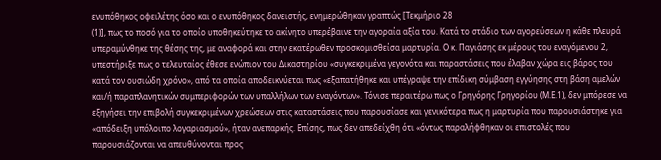ενυπόθηκος οφειλέτης όσο και ο ενυπόθηκος δανειστής, ενημερώθηκαν γραπτώς [Τεκμήριο 28
(1)], πως το ποσό για το οποίο υποθηκεύτηκε το ακίνητο υπερέβαινε την αγοραία αξία του. Κατά το στάδιο των αγορεύσεων η κάθε πλευρά υπεραμύνθηκε της θέσης της, με αναφορά και στην εκατέρωθεν προσκομισθείσα μαρτυρία. Ο κ. Παγιάσης εκ μέρους του εναγόμενου 2, υπεστήριξε πως ο τελευταίος έθεσε ενώπιον του Δικαστηρίου «συγκεκριμένα γεγονότα και παραστάσεις που έλαβαν χώρα εις βάρος του κατά τον ουσιώδη χρόνο», από τα οποία αποδεικνύεται πως «εξαπατήθηκε και υπέγραψε την επίδικη σύμβαση εγγύησης στη βάση αμελών και/ή παραπλανητικών συμπεριφορών των υπαλλήλων των εναγόντων». Τόνισε περαιτέρω πως ο Γρηγόρης Γρηγορίου (Μ.Ε.1), δεν μπόρεσε να εξηγήσει την επιβολή συγκεκριμένων χρεώσεων στις καταστάσεις που παρουσίασε και γενικότερα πως η μαρτυρία που παρουσιάστηκε για «απόδειξη υπόλοιπο λογαριασμού», ήταν ανεπαρκής. Επίσης, πως δεν απεδείχθη ότι «όντως παραλήφθηκαν οι επιστολές που παρουσιάζονται να απευθύνονται προς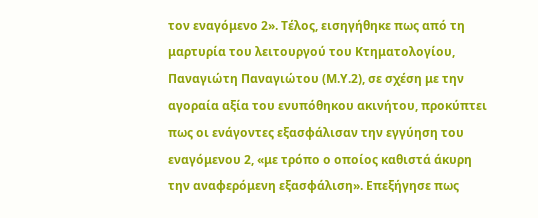τον εναγόμενο 2». Τέλος, εισηγήθηκε πως από τη μαρτυρία του λειτουργού του Κτηματολογίου, Παναγιώτη Παναγιώτου (Μ.Υ.2), σε σχέση με την αγοραία αξία του ενυπόθηκου ακινήτου, προκύπτει πως οι ενάγοντες εξασφάλισαν την εγγύηση του εναγόμενου 2, «με τρόπο ο οποίος καθιστά άκυρη την αναφερόμενη εξασφάλιση». Επεξήγησε πως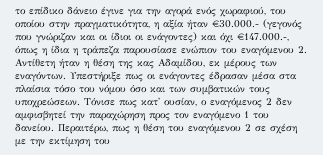το επίδικο δάνειο έγινε για την αγορά ενός χωραφιού, του οποίου στην πραγματικότητα, η αξία ήταν €30.000.- (γεγονός που γνώριζαν και οι ίδιοι οι ενάγοντες) και όχι €147.000.-, όπως η ίδια η τράπεζα παρουσίασε ενώπιον του εναγόμενου 2. Αντίθετη ήταν η θέση της κας Αδαμίδου, εκ μέρους των εναγόντων. Υπεστήριξε πως οι ενάγοντες έδρασαν μέσα στα πλαίσια τόσο του νόμου όσο και των συμβατικών τους υποχρεώσεων. Τόνισε πως κατ' ουσίαν, ο εναγόμενος 2 δεν αμφισβητεί την παραχώρηση προς τον εναγόμενο 1 του δανείου. Περαιτέρω, πως η θέση του εναγόμενου 2 σε σχέση με την εκτίμηση του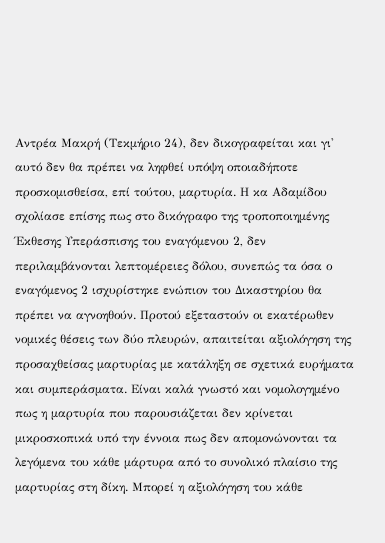Αντρέα Μακρή (Τεκμήριο 24), δεν δικογραφείται και γι' αυτό δεν θα πρέπει να ληφθεί υπόψη οποιαδήποτε προσκομισθείσα, επί τούτου, μαρτυρία. Η κα Αδαμίδου σχολίασε επίσης πως στο δικόγραφο της τροποποιημένης Έκθεσης Υπεράσπισης του εναγόμενου 2, δεν περιλαμβάνονται λεπτομέρειες δόλου, συνεπώς τα όσα ο εναγόμενος 2 ισχυρίστηκε ενώπιον του Δικαστηρίου θα πρέπει να αγνοηθούν. Προτού εξεταστούν οι εκατέρωθεν νομικές θέσεις των δύο πλευρών, απαιτείται αξιολόγηση της προσαχθείσας μαρτυρίας με κατάληξη σε σχετικά ευρήματα και συμπεράσματα. Είναι καλά γνωστό και νομολογημένο πως η μαρτυρία που παρουσιάζεται δεν κρίνεται μικροσκοπικά υπό την έννοια πως δεν απομονώνονται τα λεγόμενα του κάθε μάρτυρα από το συνολικό πλαίσιο της μαρτυρίας στη δίκη. Μπορεί η αξιολόγηση του κάθε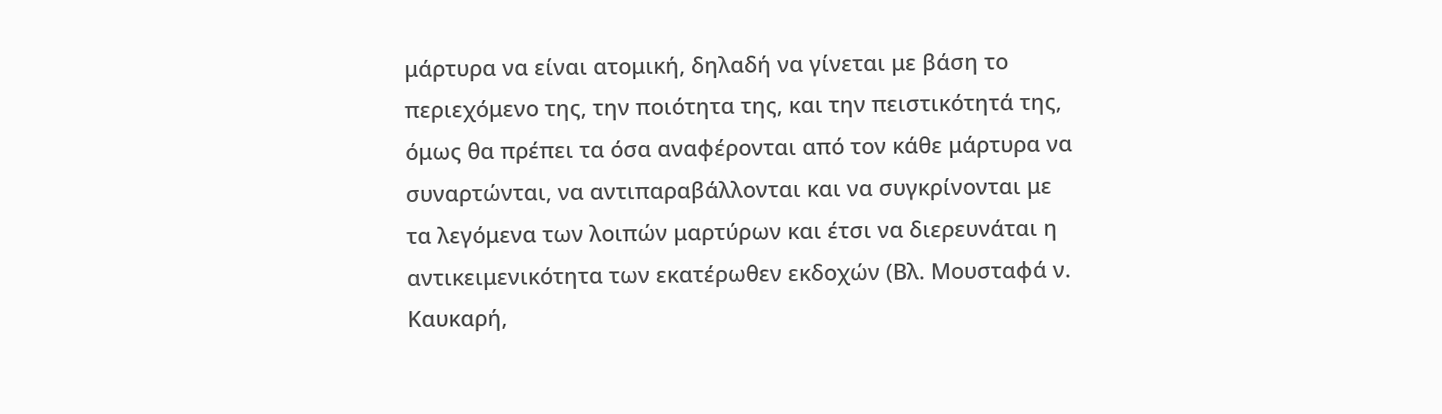μάρτυρα να είναι ατομική, δηλαδή να γίνεται με βάση το περιεχόμενο της, την ποιότητα της, και την πειστικότητά της, όμως θα πρέπει τα όσα αναφέρονται από τον κάθε μάρτυρα να συναρτώνται, να αντιπαραβάλλονται και να συγκρίνονται με τα λεγόμενα των λοιπών μαρτύρων και έτσι να διερευνάται η αντικειμενικότητα των εκατέρωθεν εκδοχών (Βλ. Μουσταφά ν. Καυκαρή,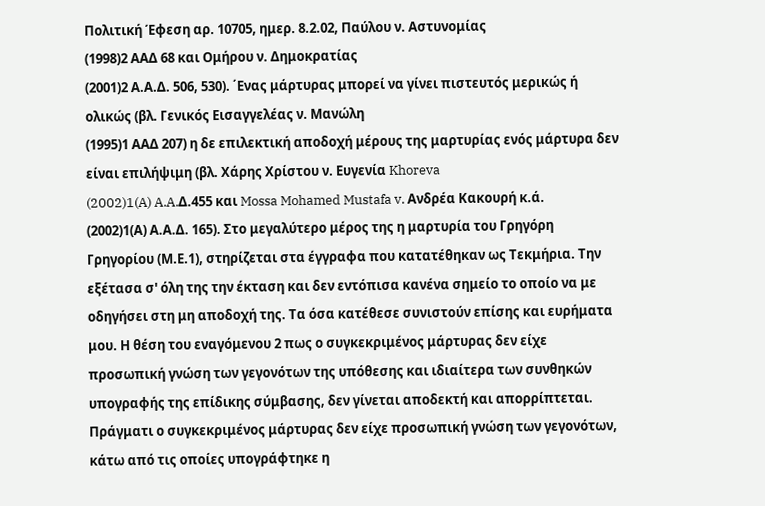Πολιτική Έφεση αρ. 10705, ημερ. 8.2.02, Παύλου ν. Αστυνομίας
(1998)2 ΑΑΔ 68 και Ομήρου ν. Δημοκρατίας
(2001)2 Α.Α.Δ. 506, 530). ΄Ενας μάρτυρας μπορεί να γίνει πιστευτός μερικώς ή ολικώς (βλ. Γενικός Εισαγγελέας ν. Μανώλη
(1995)1 ΑΑΔ 207) η δε επιλεκτική αποδοχή μέρους της μαρτυρίας ενός μάρτυρα δεν είναι επιλήψιμη (βλ. Χάρης Χρίστου ν. Ευγενία Khoreva
(2002)1(A) A.A.Δ.455 και Mossa Mohamed Mustafa v. Ανδρέα Κακουρή κ.ά.
(2002)1(Α) Α.Α.Δ. 165). Στο μεγαλύτερο μέρος της η μαρτυρία του Γρηγόρη Γρηγορίου (Μ.Ε.1), στηρίζεται στα έγγραφα που κατατέθηκαν ως Τεκμήρια. Την εξέτασα σ' όλη της την έκταση και δεν εντόπισα κανένα σημείο το οποίο να με οδηγήσει στη μη αποδοχή της. Τα όσα κατέθεσε συνιστούν επίσης και ευρήματα μου. Η θέση του εναγόμενου 2 πως ο συγκεκριμένος μάρτυρας δεν είχε προσωπική γνώση των γεγονότων της υπόθεσης και ιδιαίτερα των συνθηκών υπογραφής της επίδικης σύμβασης, δεν γίνεται αποδεκτή και απορρίπτεται. Πράγματι ο συγκεκριμένος μάρτυρας δεν είχε προσωπική γνώση των γεγονότων, κάτω από τις οποίες υπογράφτηκε η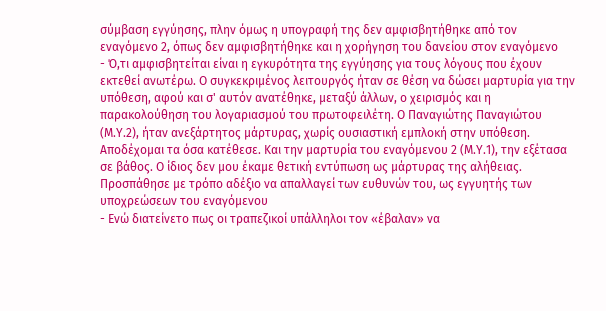σύμβαση εγγύησης, πλην όμως η υπογραφή της δεν αμφισβητήθηκε από τον εναγόμενο 2, όπως δεν αμφισβητήθηκε και η χορήγηση του δανείου στον εναγόμενο
- Ό,τι αμφισβητείται είναι η εγκυρότητα της εγγύησης για τους λόγους που έχουν εκτεθεί ανωτέρω. Ο συγκεκριμένος λειτουργός ήταν σε θέση να δώσει μαρτυρία για την υπόθεση, αφού και σ' αυτόν ανατέθηκε, μεταξύ άλλων, ο χειρισμός και η παρακολούθηση του λογαριασμού του πρωτοφειλέτη. Ο Παναγιώτης Παναγιώτου (Μ.Υ.2), ήταν ανεξάρτητος μάρτυρας, χωρίς ουσιαστική εμπλοκή στην υπόθεση. Αποδέχομαι τα όσα κατέθεσε. Και την μαρτυρία του εναγόμενου 2 (Μ.Υ.1), την εξέτασα σε βάθος. Ο ίδιος δεν μου έκαμε θετική εντύπωση ως μάρτυρας της αλήθειας. Προσπάθησε με τρόπο αδέξιο να απαλλαγεί των ευθυνών του, ως εγγυητής των υποχρεώσεων του εναγόμενου
- Ενώ διατείνετο πως οι τραπεζικοί υπάλληλοι τον «έβαλαν» να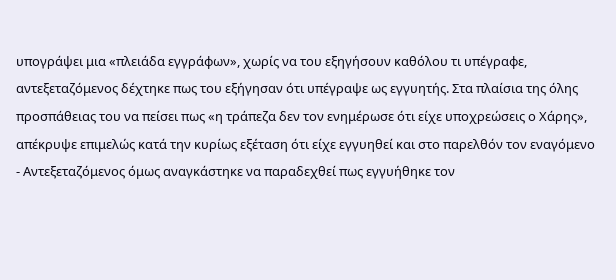υπογράψει μια «πλειάδα εγγράφων», χωρίς να του εξηγήσουν καθόλου τι υπέγραφε, αντεξεταζόμενος δέχτηκε πως του εξήγησαν ότι υπέγραψε ως εγγυητής. Στα πλαίσια της όλης προσπάθειας του να πείσει πως «η τράπεζα δεν τον ενημέρωσε ότι είχε υποχρεώσεις ο Χάρης», απέκρυψε επιμελώς κατά την κυρίως εξέταση ότι είχε εγγυηθεί και στο παρελθόν τον εναγόμενο
- Αντεξεταζόμενος όμως αναγκάστηκε να παραδεχθεί πως εγγυήθηκε τον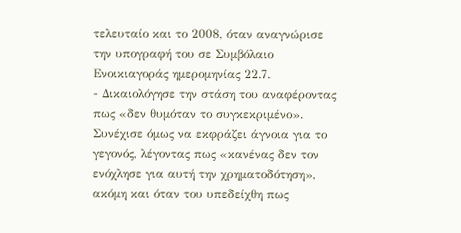τελευταίο και το 2008, όταν αναγνώρισε την υπογραφή του σε Συμβόλαιο Ενοικιαγοράς ημερομηνίας 22.7.
- Δικαιολόγησε την στάση του αναφέροντας πως «δεν θυμόταν το συγκεκριμένο». Συνέχισε όμως να εκφράζει άγνοια για το γεγονός, λέγοντας πως «κανένας δεν τον ενόχλησε για αυτή την χρηματοδότηση», ακόμη και όταν του υπεδείχθη πως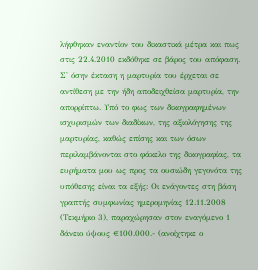λήφθηκαν εναντίον του δικαστικά μέτρα και πως στις 22.4.2010 εκδόθηκε σε βάρος του απόφαση. Σ' όσην έκταση η μαρτυρία του έρχεται σε αντίθεση με την ήδη αποδειχθείσα μαρτυρία, την απορρίπτω. Υπό το φως των δικογραφημένων ισχυρισμών των διαδίκων, της αξιολόγησης της μαρτυρίας, καθώς επίσης και των όσων περιλαμβάνονται στο φάκελο της δικογραφίας, τα ευρήματα μου ως προς τα ουσιώδη γεγονότα της υπόθεσης είναι τα εξής: Οι ενάγοντες στη βάση γραπτής συμφωνίας ημερομηνίας 12.11.2008 (Τεκμήριο 3), παραχώρησαν στον εναγόμενο 1 δάνειο ύψους €100.000.- (ανοίχτηκε ο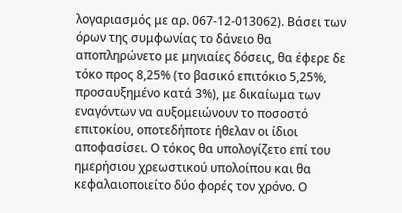λογαριασμός με αρ. 067-12-013062). Βάσει των όρων της συμφωνίας το δάνειο θα αποπληρώνετο με μηνιαίες δόσεις, θα έφερε δε τόκο προς 8,25% (το βασικό επιτόκιο 5,25%, προσαυξημένο κατά 3%), με δικαίωμα των εναγόντων να αυξομειώνουν το ποσοστό επιτοκίου, οποτεδήποτε ήθελαν οι ίδιοι αποφασίσει. Ο τόκος θα υπολογίζετο επί του ημερήσιου χρεωστικού υπολοίπου και θα κεφαλαιοποιείτο δύο φορές τον χρόνο. Ο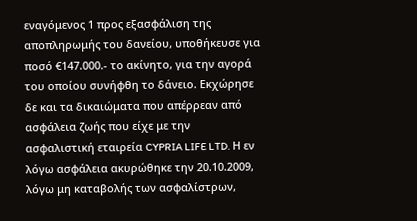εναγόμενος 1 προς εξασφάλιση της αποπληρωμής του δανείου, υποθήκευσε για ποσό €147.000.- το ακίνητο, για την αγορά του οποίου συνήφθη το δάνειο. Εκχώρησε δε και τα δικαιώματα που απέρρεαν από ασφάλεια ζωής που είχε με την ασφαλιστική εταιρεία CYPRIA LIFE LTD. Η εν λόγω ασφάλεια ακυρώθηκε την 20.10.2009, λόγω μη καταβολής των ασφαλίστρων,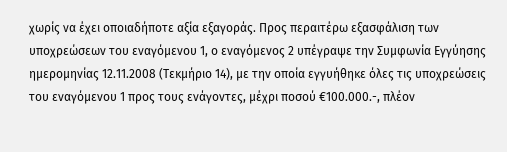χωρίς να έχει οποιαδήποτε αξία εξαγοράς. Προς περαιτέρω εξασφάλιση των υποχρεώσεων του εναγόμενου 1, ο εναγόμενος 2 υπέγραψε την Συμφωνία Εγγύησης ημερομηνίας 12.11.2008 (Τεκμήριο 14), με την οποία εγγυήθηκε όλες τις υποχρεώσεις του εναγόμενου 1 προς τους ενάγοντες, μέχρι ποσού €100.000.-, πλέον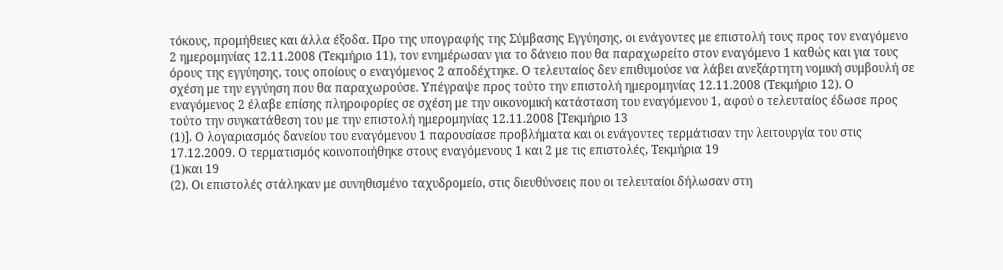τόκους, προμήθειες και άλλα έξοδα. Προ της υπογραφής της Σύμβασης Εγγύησης, οι ενάγοντες με επιστολή τους προς τον εναγόμενο 2 ημερομηνίας 12.11.2008 (Τεκμήριο 11), τον ενημέρωσαν για το δάνειο που θα παραχωρείτο στον εναγόμενο 1 καθώς και για τους όρους της εγγύησης, τους οποίους ο εναγόμενος 2 αποδέχτηκε. Ο τελευταίος δεν επιθυμούσε να λάβει ανεξάρτητη νομική συμβουλή σε σχέση με την εγγύηση που θα παραχωρούσε. Υπέγραψε προς τούτο την επιστολή ημερομηνίας 12.11.2008 (Τεκμήριο 12). Ο εναγόμενος 2 έλαβε επίσης πληροφορίες σε σχέση με την οικονομική κατάσταση του εναγόμενου 1, αφού ο τελευταίος έδωσε προς τούτο την συγκατάθεση του με την επιστολή ημερομηνίας 12.11.2008 [Τεκμήριο 13
(1)]. Ο λογαριασμός δανείου του εναγόμενου 1 παρουσίασε προβλήματα και οι ενάγοντες τερμάτισαν την λειτουργία του στις 17.12.2009. Ο τερματισμός κοινοποιήθηκε στους εναγόμενους 1 και 2 με τις επιστολές, Τεκμήρια 19
(1)και 19
(2). Οι επιστολές στάληκαν με συνηθισμένο ταχυδρομείο, στις διευθύνσεις που οι τελευταίοι δήλωσαν στη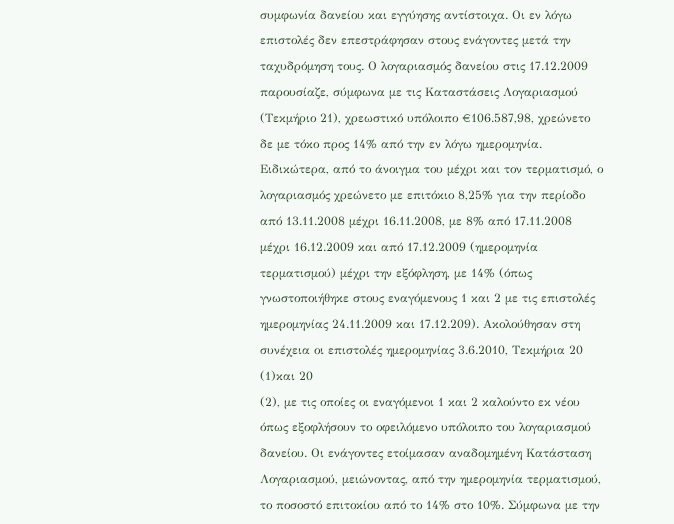συμφωνία δανείου και εγγύησης αντίστοιχα. Οι εν λόγω επιστολές δεν επεστράφησαν στους ενάγοντες μετά την ταχυδρόμηση τους. Ο λογαριασμός δανείου στις 17.12.2009 παρουσίαζε, σύμφωνα με τις Καταστάσεις Λογαριασμού (Τεκμήριο 21), χρεωστικό υπόλοιπο €106.587,98, χρεώνετο δε με τόκο προς 14% από την εν λόγω ημερομηνία. Ειδικώτερα, από το άνοιγμα του μέχρι και τον τερματισμό, ο λογαριασμός χρεώνετο με επιτόκιο 8,25% για την περίοδο από 13.11.2008 μέχρι 16.11.2008, με 8% από 17.11.2008 μέχρι 16.12.2009 και από 17.12.2009 (ημερομηνία τερματισμού) μέχρι την εξόφληση, με 14% (όπως γνωστοποιήθηκε στους εναγόμενους 1 και 2 με τις επιστολές ημερομηνίας 24.11.2009 και 17.12.209). Ακολούθησαν στη συνέχεια οι επιστολές ημερομηνίας 3.6.2010, Τεκμήρια 20
(1)και 20
(2), με τις οποίες οι εναγόμενοι 1 και 2 καλούντο εκ νέου όπως εξοφλήσουν το οφειλόμενο υπόλοιπο του λογαριασμού δανείου. Οι ενάγοντες ετοίμασαν αναδομημένη Κατάσταση Λογαριασμού, μειώνοντας, από την ημερομηνία τερματισμού, το ποσοστό επιτοκίου από το 14% στο 10%. Σύμφωνα με την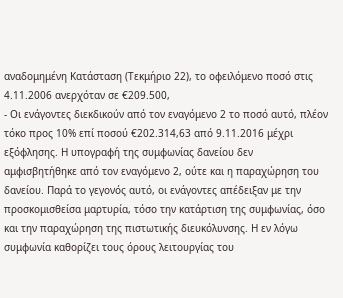αναδομημένη Κατάσταση (Τεκμήριο 22), το οφειλόμενο ποσό στις 4.11.2006 ανερχόταν σε €209.500,
- Οι ενάγοντες διεκδικούν από τον εναγόμενο 2 το ποσό αυτό, πλέον τόκο προς 10% επί ποσού €202.314,63 από 9.11.2016 μέχρι εξόφλησης. Η υπογραφή της συμφωνίας δανείου δεν αμφισβητήθηκε από τον εναγόμενο 2, ούτε και η παραχώρηση του δανείου. Παρά το γεγονός αυτό, οι ενάγοντες απέδειξαν με την προσκομισθείσα μαρτυρία, τόσο την κατάρτιση της συμφωνίας, όσο και την παραχώρηση της πιστωτικής διευκόλυνσης. Η εν λόγω συμφωνία καθορίζει τους όρους λειτουργίας του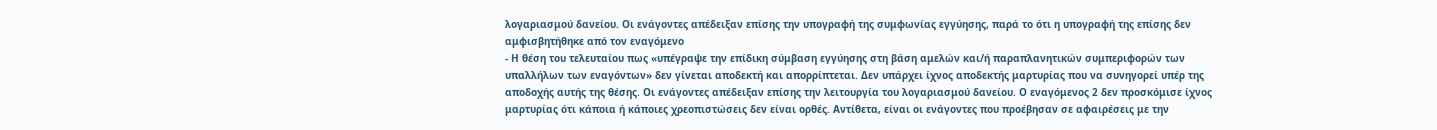λογαριασμού δανείου. Οι ενάγοντες απέδειξαν επίσης την υπογραφή της συμφωνίας εγγύησης, παρά το ότι η υπογραφή της επίσης δεν αμφισβητήθηκε από τον εναγόμενο
- Η θέση του τελευταίου πως «υπέγραψε την επίδικη σύμβαση εγγύησης στη βάση αμελών και/ή παραπλανητικών συμπεριφορών των υπαλλήλων των εναγόντων» δεν γίνεται αποδεκτή και απορρίπτεται. Δεν υπάρχει ίχνος αποδεκτής μαρτυρίας που να συνηγορεί υπέρ της αποδοχής αυτής της θέσης. Οι ενάγοντες απέδειξαν επίσης την λειτουργία του λογαριασμού δανείου. Ο εναγόμενος 2 δεν προσκόμισε ίχνος μαρτυρίας ότι κάποια ή κάποιες χρεοπιστώσεις δεν είναι ορθές. Αντίθετα, είναι οι ενάγοντες που προέβησαν σε αφαιρέσεις με την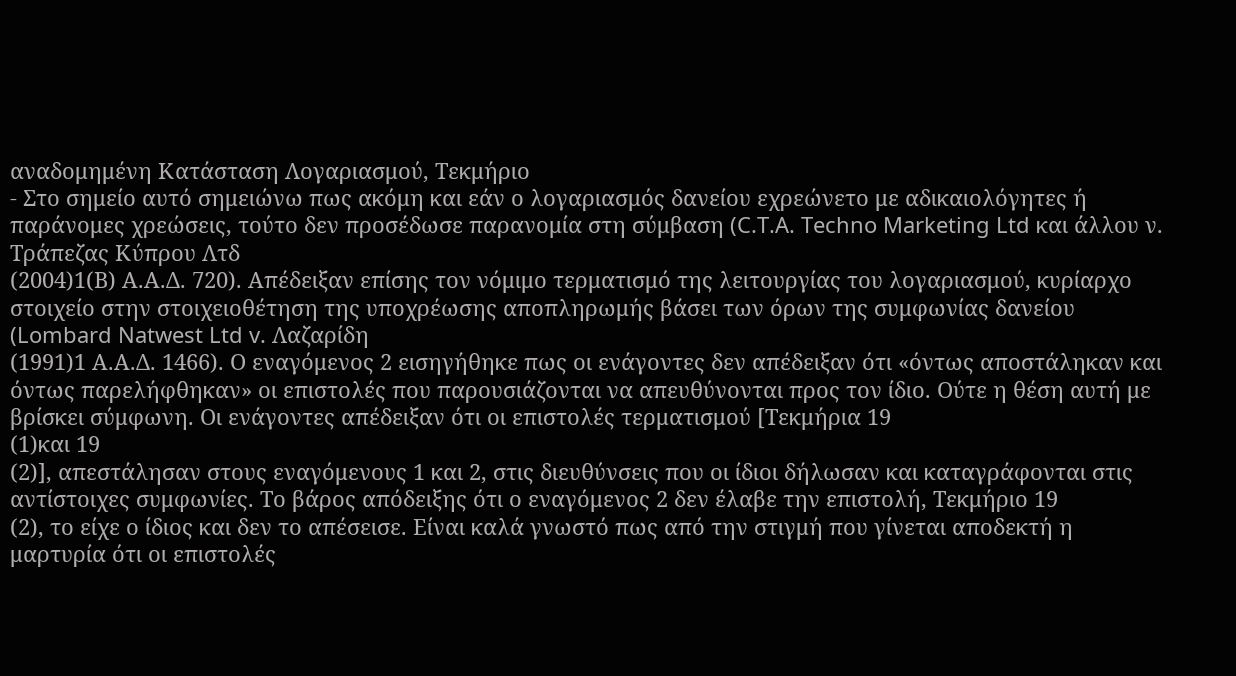αναδομημένη Κατάσταση Λογαριασμού, Τεκμήριο
- Στο σημείο αυτό σημειώνω πως ακόμη και εάν ο λογαριασμός δανείου εχρεώνετο με αδικαιολόγητες ή παράνομες χρεώσεις, τούτο δεν προσέδωσε παρανομία στη σύμβαση (C.T.A. Techno Marketing Ltd και άλλου ν. Τράπεζας Κύπρου Λτδ
(2004)1(Β) Α.Α.Δ. 720). Απέδειξαν επίσης τον νόμιμο τερματισμό της λειτουργίας του λογαριασμού, κυρίαρχο στοιχείο στην στοιχειοθέτηση της υποχρέωσης αποπληρωμής βάσει των όρων της συμφωνίας δανείου (Lombard Natwest Ltd v. Λαζαρίδη
(1991)1 Α.Α.Δ. 1466). Ο εναγόμενος 2 εισηγήθηκε πως οι ενάγοντες δεν απέδειξαν ότι «όντως αποστάληκαν και όντως παρελήφθηκαν» οι επιστολές που παρουσιάζονται να απευθύνονται προς τον ίδιο. Ούτε η θέση αυτή με βρίσκει σύμφωνη. Οι ενάγοντες απέδειξαν ότι οι επιστολές τερματισμού [Τεκμήρια 19
(1)και 19
(2)], απεστάλησαν στους εναγόμενους 1 και 2, στις διευθύνσεις που οι ίδιοι δήλωσαν και καταγράφονται στις αντίστοιχες συμφωνίες. Το βάρος απόδειξης ότι ο εναγόμενος 2 δεν έλαβε την επιστολή, Τεκμήριο 19
(2), το είχε ο ίδιος και δεν το απέσεισε. Είναι καλά γνωστό πως από την στιγμή που γίνεται αποδεκτή η μαρτυρία ότι οι επιστολές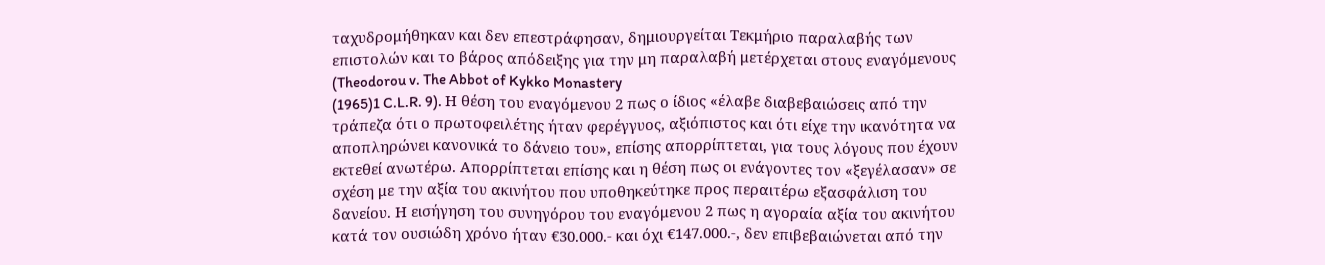ταχυδρομήθηκαν και δεν επεστράφησαν, δημιουργείται Τεκμήριο παραλαβής των επιστολών και το βάρος απόδειξης για την μη παραλαβή μετέρχεται στους εναγόμενους (Theodorou v. The Abbot of Kykko Monastery
(1965)1 C.L.R. 9). Η θέση του εναγόμενου 2 πως ο ίδιος «έλαβε διαβεβαιώσεις από την τράπεζα ότι ο πρωτοφειλέτης ήταν φερέγγυος, αξιόπιστος και ότι είχε την ικανότητα να αποπληρώνει κανονικά το δάνειο του», επίσης απορρίπτεται, για τους λόγους που έχουν εκτεθεί ανωτέρω. Απορρίπτεται επίσης και η θέση πως οι ενάγοντες τον «ξεγέλασαν» σε σχέση με την αξία του ακινήτου που υποθηκεύτηκε προς περαιτέρω εξασφάλιση του δανείου. Η εισήγηση του συνηγόρου του εναγόμενου 2 πως η αγοραία αξία του ακινήτου κατά τον ουσιώδη χρόνο ήταν €30.000.- και όχι €147.000.-, δεν επιβεβαιώνεται από την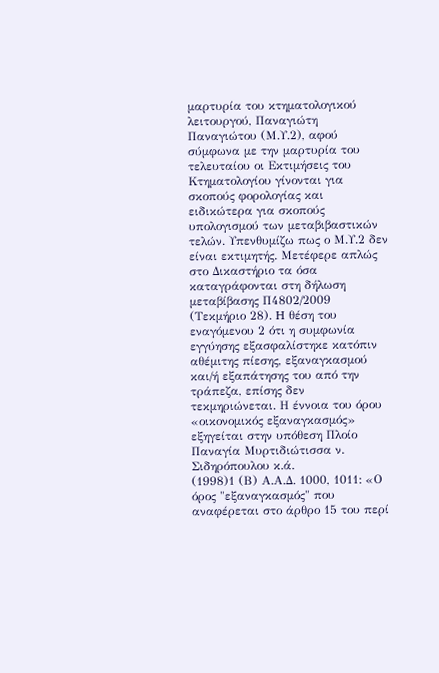μαρτυρία του κτηματολογικού λειτουργού, Παναγιώτη Παναγιώτου (Μ.Υ.2), αφού σύμφωνα με την μαρτυρία του τελευταίου οι Εκτιμήσεις του Κτηματολογίου γίνονται για σκοπούς φορολογίας και ειδικώτερα για σκοπούς υπολογισμού των μεταβιβαστικών τελών. Υπενθυμίζω πως ο Μ.Υ.2 δεν είναι εκτιμητής. Μετέφερε απλώς στο Δικαστήριο τα όσα καταγράφονται στη δήλωση μεταβίβασης Π4802/2009 (Τεκμήριο 28). H θέση του εναγόμενου 2 ότι η συμφωνία εγγύησης εξασφαλίστηκε κατόπιν αθέμιτης πίεσης, εξαναγκασμού και/ή εξαπάτησης του από την τράπεζα, επίσης δεν τεκμηριώνεται. Η έννοια του όρου «οικονομικός εξαναγκασμός» εξηγείται στην υπόθεση Πλοίο Παναγία Μυρτιδιώτισσα ν. Σιδηρόπουλου κ.ά.
(1998)1 (Β) Α.Α.Δ. 1000, 1011: «Ο όρος "εξαναγκασμός" που αναφέρεται στο άρθρο 15 του περί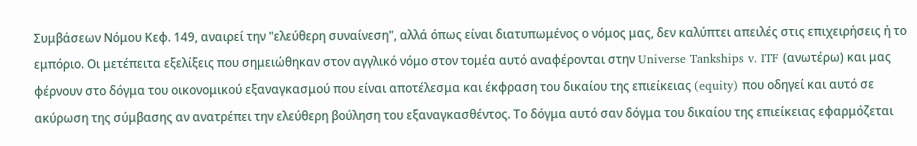Συμβάσεων Νόμου Κεφ. 149, αναιρεί την "ελεύθερη συναίνεση", αλλά όπως είναι διατυπωμένος ο νόμος μας, δεν καλύπτει απειλές στις επιχειρήσεις ή το εμπόριο. Οι μετέπειτα εξελίξεις που σημειώθηκαν στον αγγλικό νόμο στον τομέα αυτό αναφέρονται στην Universe Tankships v. ITF (ανωτέρω) και μας φέρνουν στο δόγμα του οικονομικού εξαναγκασμού που είναι αποτέλεσμα και έκφραση του δικαίου της επιείκειας (equity) που οδηγεί και αυτό σε ακύρωση της σύμβασης αν ανατρέπει την ελεύθερη βούληση του εξαναγκασθέντος. Το δόγμα αυτό σαν δόγμα του δικαίου της επιείκειας εφαρμόζεται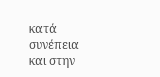κατά συνέπεια και στην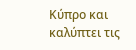Κύπρο και καλύπτει τις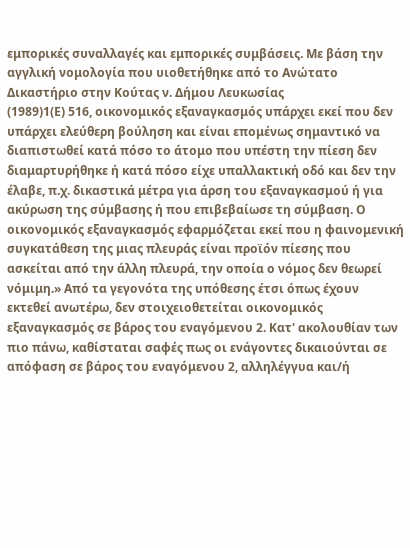εμπορικές συναλλαγές και εμπορικές συμβάσεις. Με βάση την αγγλική νομολογία που υιοθετήθηκε από το Ανώτατο Δικαστήριο στην Κούτας ν. Δήμου Λευκωσίας
(1989)1(Ε) 516, οικονομικός εξαναγκασμός υπάρχει εκεί που δεν υπάρχει ελεύθερη βούληση και είναι επομένως σημαντικό να διαπιστωθεί κατά πόσο το άτομο που υπέστη την πίεση δεν διαμαρτυρήθηκε ή κατά πόσο είχε υπαλλακτική οδό και δεν την έλαβε, π.χ. δικαστικά μέτρα για άρση του εξαναγκασμού ή για ακύρωση της σύμβασης ή που επιβεβαίωσε τη σύμβαση. Ο οικονομικός εξαναγκασμός εφαρμόζεται εκεί που η φαινομενική συγκατάθεση της μιας πλευράς είναι προϊόν πίεσης που ασκείται από την άλλη πλευρά, την οποία ο νόμος δεν θεωρεί νόμιμη.» Από τα γεγονότα της υπόθεσης έτσι όπως έχουν εκτεθεί ανωτέρω, δεν στοιχειοθετείται οικονομικός εξαναγκασμός σε βάρος του εναγόμενου 2. Κατ' ακολουθίαν των πιο πάνω, καθίσταται σαφές πως οι ενάγοντες δικαιούνται σε απόφαση σε βάρος του εναγόμενου 2, αλληλέγγυα και/ή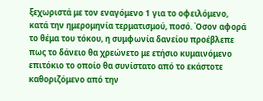ξεχωριστά με τον εναγόμενο 1 για το οφειλόμενο, κατά την ημερομηνία τερματισμού, ποσό. Όσον αφορά το θέμα του τόκου, η συμφωνία δανείου προέβλεπε πως το δάνειο θα χρεώνετο με ετήσιο κυμαινόμενο επιτόκιο το οποίο θα συνίστατο από το εκάστοτε καθοριζόμενο από την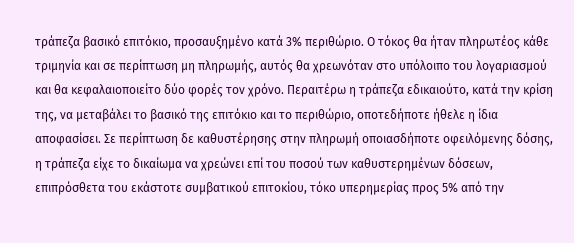τράπεζα βασικό επιτόκιο, προσαυξημένο κατά 3% περιθώριο. Ο τόκος θα ήταν πληρωτέος κάθε τριμηνία και σε περίπτωση μη πληρωμής, αυτός θα χρεωνόταν στο υπόλοιπο του λογαριασμού και θα κεφαλαιοποιείτο δύο φορές τον χρόνο. Περαιτέρω η τράπεζα εδικαιούτο, κατά την κρίση της, να μεταβάλει το βασικό της επιτόκιο και το περιθώριο, οποτεδήποτε ήθελε η ίδια αποφασίσει. Σε περίπτωση δε καθυστέρησης στην πληρωμή οποιασδήποτε οφειλόμενης δόσης, η τράπεζα είχε το δικαίωμα να χρεώνει επί του ποσού των καθυστερημένων δόσεων, επιπρόσθετα του εκάστοτε συμβατικού επιτοκίου, τόκο υπερημερίας προς 5% από την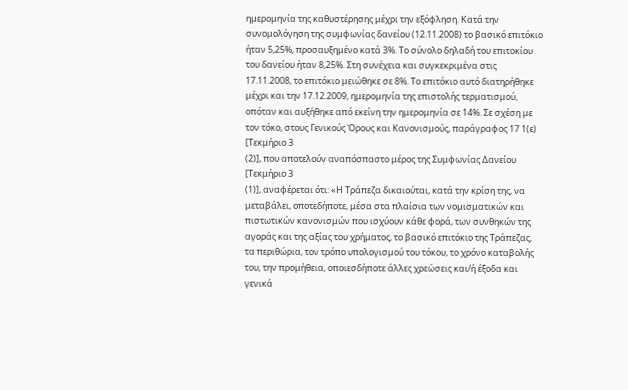ημερομηνία της καθυστέρησης μέχρι την εξόφληση. Κατά την συνομολόγηση της συμφωνίας δανείου (12.11.2008) το βασικό επιτόκιο ήταν 5,25%, προσαυξημένο κατά 3%. Το σύνολο δηλαδή του επιτοκίου του δανείου ήταν 8,25%. Στη συνέχεια και συγκεκριμένα στις 17.11.2008, το επιτόκιο μειώθηκε σε 8%. Το επιτόκιο αυτό διατηρήθηκε μέχρι και την 17.12.2009, ημερομηνία της επιστολής τερματισμού, οπόταν και αυξήθηκε από εκείνη την ημερομηνία σε 14%. Σε σχέση με τον τόκο, στους Γενικούς Όρους και Κανονισμούς, παράγραφος 17 1(ε) [Τεκμήριο 3
(2)], που αποτελούν αναπόσπαστο μέρος της Συμφωνίας Δανείου [Τεκμήριο 3
(1)], αναφέρεται ότι: «Η Τράπεζα δικαιούται, κατά την κρίση της, να μεταβάλει, οποτεδήποτε, μέσα στα πλαίσια των νομισματικών και πιστωτικών κανονισμών που ισχύουν κάθε φορά, των συνθηκών της αγοράς και της αξίας του χρήματος, το βασικό επιτόκιο της Τράπεζας, τα περιθώρια, τον τρόπο υπολογισμού του τόκου, το χρόνο καταβολής του, την προμήθεια, οποιεσδήποτε άλλες χρεώσεις και/ή έξοδα και γενικά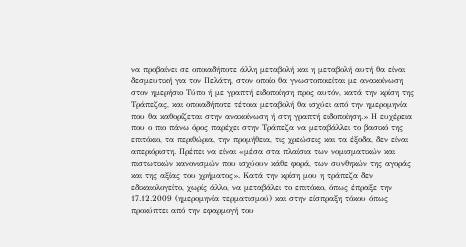να προβαίνει σε οποιαδήποτε άλλη μεταβολή και η μεταβολή αυτή θα είναι δεσμευτική για τον Πελάτη, στον οποίο θα γνωστοποιείται με ανακοίνωση στον ημερήσιο Τύπο ή με γραπτή ειδοποίηση προς αυτόν, κατά την κρίση της Τράπεζας, και οποιαδήποτε τέτοια μεταβολή θα ισχύει από την ημερομηνία που θα καθορίζεται στην ανακοίνωση ή στη γραπτή ειδοποίηση.» Η ευχέρεια που ο πιο πάνω όρος παρέχει στην Τράπεζα να μεταβάλλει το βασικό της επιτόκιο, τα περιθώρια, την προμήθεια, τις χρεώσεις και τα έξοδα, δεν είναι απεριόριστη. Πρέπει να είναι «μέσα στα πλαίσια των νομισματικών και πιστωτικών κανονισμών που ισχύουν κάθε φορά, των συνθηκών της αγοράς και της αξίας του χρήματος». Κατά την κρίση μου η τράπεζα δεν εδικαιολογείτο, χωρίς άλλο, να μεταβάλει το επιτόκιο, όπως έπραξε την 17.12.2009 (ημερομηνία τερματισμού) και στην είσπραξη τόκου όπως προκύπτει από την εφαρμογή του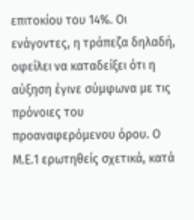επιτοκίου του 14%. Οι ενάγοντες, η τράπεζα δηλαδή, οφείλει να καταδείξει ότι η αύξηση έγινε σύμφωνα με τις πρόνοιες του προαναφερόμενου όρου. Ο Μ.Ε.1 ερωτηθείς σχετικά, κατά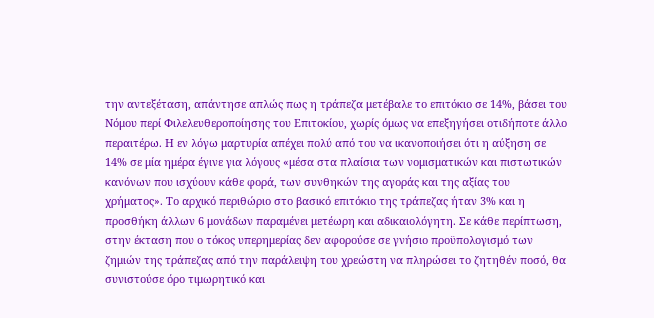την αντεξέταση, απάντησε απλώς πως η τράπεζα μετέβαλε το επιτόκιο σε 14%, βάσει του Νόμου περί Φιλελευθεροποίησης του Επιτοκίου, χωρίς όμως να επεξηγήσει οτιδήποτε άλλο περαιτέρω. Η εν λόγω μαρτυρία απέχει πολύ από του να ικανοποιήσει ότι η αύξηση σε 14% σε μία ημέρα έγινε για λόγους «μέσα στα πλαίσια των νομισματικών και πιστωτικών κανόνων που ισχύουν κάθε φορά, των συνθηκών της αγοράς και της αξίας του χρήματος». Το αρχικό περιθώριο στο βασικό επιτόκιο της τράπεζας ήταν 3% και η προσθήκη άλλων 6 μονάδων παραμένει μετέωρη και αδικαιολόγητη. Σε κάθε περίπτωση, στην έκταση που ο τόκος υπερημερίας δεν αφορούσε σε γνήσιο προϋπολογισμό των ζημιών της τράπεζας από την παράλειψη του χρεώστη να πληρώσει το ζητηθέν ποσό, θα συνιστούσε όρο τιμωρητικό και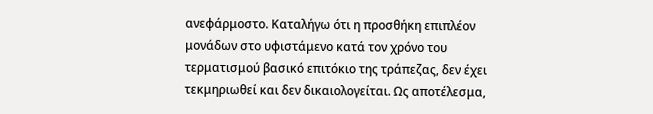ανεφάρμοστο. Καταλήγω ότι η προσθήκη επιπλέον μονάδων στο υφιστάμενο κατά τον χρόνο του τερματισμού βασικό επιτόκιο της τράπεζας, δεν έχει τεκμηριωθεί και δεν δικαιολογείται. Ως αποτέλεσμα,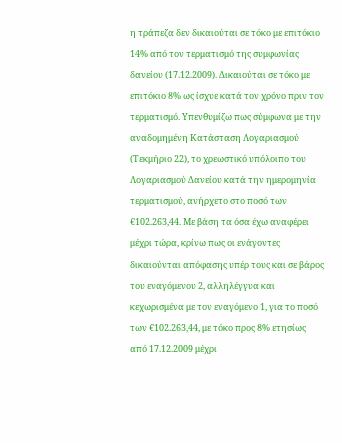η τράπεζα δεν δικαιούται σε τόκο με επιτόκιο 14% από τον τερματισμό της συμφωνίας δανείου (17.12.2009). Δικαιούται σε τόκο με επιτόκιο 8% ως ίσχυε κατά τον χρόνο πριν τον τερματισμό. Υπενθυμίζω πως σύμφωνα με την αναδομημένη Κατάσταση Λογαριασμού (Τεκμήριο 22), το χρεωστικό υπόλοιπο του Λογαριασμού Δανείου κατά την ημερομηνία τερματισμού, ανήρχετο στο ποσό των €102.263,44. Με βάση τα όσα έχω αναφέρει μέχρι τώρα, κρίνω πως οι ενάγοντες δικαιούνται απόφασης υπέρ τους και σε βάρος του εναγόμενου 2, αλληλέγγυα και κεχωρισμένα με τον εναγόμενο 1, για το ποσό των €102.263,44, με τόκο προς 8% ετησίως από 17.12.2009 μέχρι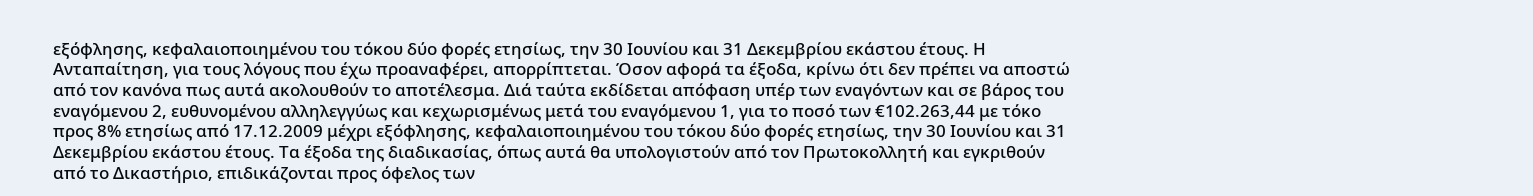εξόφλησης, κεφαλαιοποιημένου του τόκου δύο φορές ετησίως, την 30 Ιουνίου και 31 Δεκεμβρίου εκάστου έτους. Η Ανταπαίτηση, για τους λόγους που έχω προαναφέρει, απορρίπτεται. Όσον αφορά τα έξοδα, κρίνω ότι δεν πρέπει να αποστώ από τον κανόνα πως αυτά ακολουθούν το αποτέλεσμα. Διά ταύτα εκδίδεται απόφαση υπέρ των εναγόντων και σε βάρος του εναγόμενου 2, ευθυνομένου αλληλεγγύως και κεχωρισμένως μετά του εναγόμενου 1, για το ποσό των €102.263,44 με τόκο προς 8% ετησίως από 17.12.2009 μέχρι εξόφλησης, κεφαλαιοποιημένου του τόκου δύο φορές ετησίως, την 30 Ιουνίου και 31 Δεκεμβρίου εκάστου έτους. Τα έξοδα της διαδικασίας, όπως αυτά θα υπολογιστούν από τον Πρωτοκολλητή και εγκριθούν από το Δικαστήριο, επιδικάζονται προς όφελος των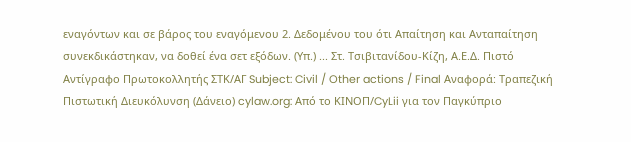εναγόντων και σε βάρος του εναγόμενου 2. Δεδομένου του ότι Απαίτηση και Ανταπαίτηση συνεκδικάστηκαν, να δοθεί ένα σετ εξόδων. (Υπ.) ... Στ. Τσιβιτανίδου-Κίζη, Α.Ε.Δ. Πιστό Αντίγραφο Πρωτοκολλητής ΣΤΚ/ΑΓ Subject: Civil / Other actions / Final Αναφορά: Τραπεζική Πιστωτική Διευκόλυνση (Δάνειο) cylaw.org: Από το ΚΙΝOΠ/CyLii για τον Παγκύπριο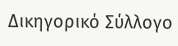Δικηγορικό Σύλλογο